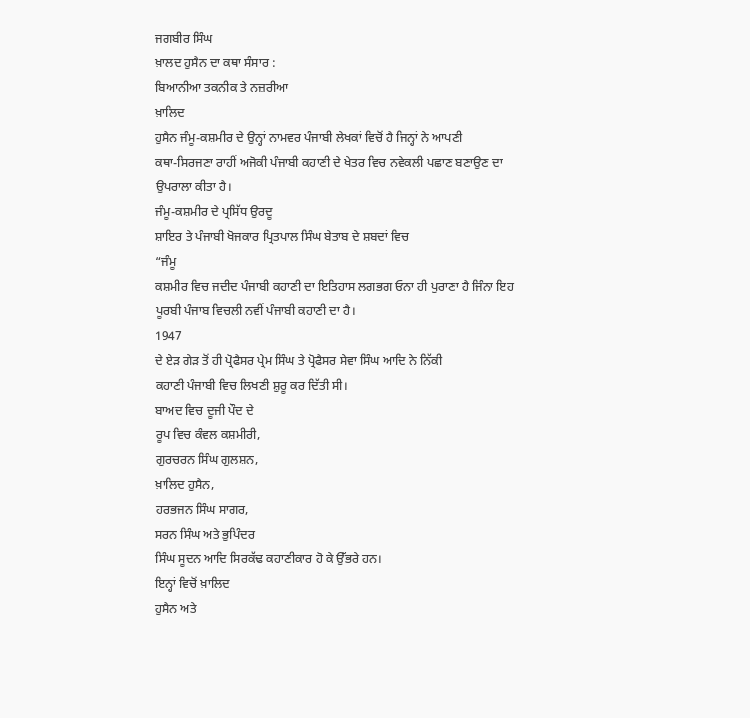ਜਗਬੀਰ ਸਿੰਘ
ਖ਼ਾਲਦ ਹੁਸੈਨ ਦਾ ਕਥਾ ਸੰਸਾਰ :
ਬਿਆਨੀਆ ਤਕਨੀਕ ਤੇ ਨਜ਼ਰੀਆ
ਖ਼ਾਲਿਦ
ਹੁਸੈਨ ਜੰਮੂ-ਕਸ਼ਮੀਰ ਦੇ ਉਨ੍ਹਾਂ ਨਾਮਵਰ ਪੰਜਾਬੀ ਲੇਖਕਾਂ ਵਿਚੋਂ ਹੈ ਜਿਨ੍ਹਾਂ ਨੇ ਆਪਣੀ
ਕਥਾ-ਸਿਰਜਣਾ ਰਾਹੀਂ ਅਜੋਕੀ ਪੰਜਾਬੀ ਕਹਾਣੀ ਦੇ ਖੇਤਰ ਵਿਚ ਨਵੇਕਲੀ ਪਛਾਣ ਬਣਾਉਣ ਦਾ
ਉਪਰਾਲਾ ਕੀਤਾ ਹੈ।
ਜੰਮੂ-ਕਸ਼ਮੀਰ ਦੇ ਪ੍ਰਸਿੱਧ ਉਰਦੂ
ਸ਼ਾਇਰ ਤੇ ਪੰਜਾਬੀ ਖੋਜਕਾਰ ਪ੍ਰਿਤਪਾਲ ਸਿੰਘ ਬੇਤਾਬ ਦੇ ਸ਼ਬਦਾਂ ਵਿਚ
“ਜੰਮੂ
ਕਸ਼ਮੀਰ ਵਿਚ ਜਦੀਦ ਪੰਜਾਬੀ ਕਹਾਣੀ ਦਾ ਇਤਿਹਾਸ ਲਗਭਗ ਓਨਾ ਹੀ ਪੁਰਾਣਾ ਹੈ ਜਿੰਨਾ ਇਹ
ਪੂਰਬੀ ਪੰਜਾਬ ਵਿਚਲੀ ਨਵੀਂ ਪੰਜਾਬੀ ਕਹਾਣੀ ਦਾ ਹੈ।
1947
ਦੇ ਏੜ ਗੇੜ ਤੋਂ ਹੀ ਪ੍ਰੋਫੈਸਰ ਪ੍ਰੇਮ ਸਿੰਘ ਤੇ ਪ੍ਰੋਫੈਸਰ ਸੇਵਾ ਸਿੰਘ ਆਦਿ ਨੇ ਨਿੱਕੀ
ਕਹਾਣੀ ਪੰਜਾਬੀ ਵਿਚ ਲਿਖਣੀ ਸ਼ੁਰੂ ਕਰ ਦਿੱਤੀ ਸੀ।
ਬਾਅਦ ਵਿਚ ਦੂਜੀ ਪੌਦ ਦੇ
ਰੂਪ ਵਿਚ ਕੰਵਲ ਕਸ਼ਮੀਰੀ,
ਗੁਰਚਰਨ ਸਿੰਘ ਗੁਲਸ਼ਨ,
ਖ਼ਾਲਿਦ ਹੁਸੈਨ,
ਹਰਭਜਨ ਸਿੰਘ ਸਾਗਰ,
ਸਰਨ ਸਿੰਘ ਅਤੇ ਭੁਪਿੰਦਰ
ਸਿੰਘ ਸੂਦਨ ਆਦਿ ਸਿਰਕੱਢ ਕਹਾਣੀਕਾਰ ਹੋ ਕੇ ਉੱਭਰੇ ਹਨ।
ਇਨ੍ਹਾਂ ਵਿਚੋਂ ਖ਼ਾਲਿਦ
ਹੁਸੈਨ ਅਤੇ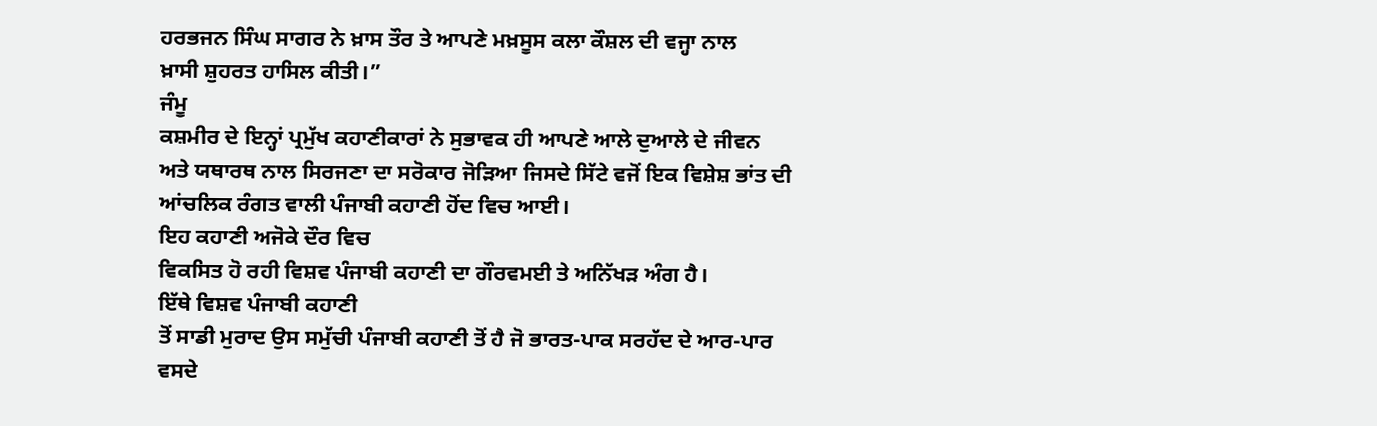ਹਰਭਜਨ ਸਿੰਘ ਸਾਗਰ ਨੇ ਖ਼ਾਸ ਤੌਰ ਤੇ ਆਪਣੇ ਮਖ਼ਸੂਸ ਕਲਾ ਕੌਸ਼ਲ ਦੀ ਵਜ੍ਹਾ ਨਾਲ
ਖ਼ਾਸੀ ਸ਼ੁਹਰਤ ਹਾਸਿਲ ਕੀਤੀ।”
ਜੰਮੂ
ਕਸ਼ਮੀਰ ਦੇ ਇਨ੍ਹਾਂ ਪ੍ਰਮੁੱਖ ਕਹਾਣੀਕਾਰਾਂ ਨੇ ਸੁਭਾਵਕ ਹੀ ਆਪਣੇ ਆਲੇ ਦੁਆਲੇ ਦੇ ਜੀਵਨ
ਅਤੇ ਯਥਾਰਥ ਨਾਲ ਸਿਰਜਣਾ ਦਾ ਸਰੋਕਾਰ ਜੋੜਿਆ ਜਿਸਦੇ ਸਿੱਟੇ ਵਜੋਂ ਇਕ ਵਿਸ਼ੇਸ਼ ਭਾਂਤ ਦੀ
ਆਂਚਲਿਕ ਰੰਗਤ ਵਾਲੀ ਪੰਜਾਬੀ ਕਹਾਣੀ ਹੋਂਦ ਵਿਚ ਆਈ।
ਇਹ ਕਹਾਣੀ ਅਜੋਕੇ ਦੌਰ ਵਿਚ
ਵਿਕਸਿਤ ਹੋ ਰਹੀ ਵਿਸ਼ਵ ਪੰਜਾਬੀ ਕਹਾਣੀ ਦਾ ਗੌਰਵਮਈ ਤੇ ਅਨਿੱਖੜ ਅੰਗ ਹੈ।
ਇੱਥੇ ਵਿਸ਼ਵ ਪੰਜਾਬੀ ਕਹਾਣੀ
ਤੋਂ ਸਾਡੀ ਮੁਰਾਦ ਉਸ ਸਮੁੱਚੀ ਪੰਜਾਬੀ ਕਹਾਣੀ ਤੋਂ ਹੈ ਜੋ ਭਾਰਤ-ਪਾਕ ਸਰਹੱਦ ਦੇ ਆਰ-ਪਾਰ
ਵਸਦੇ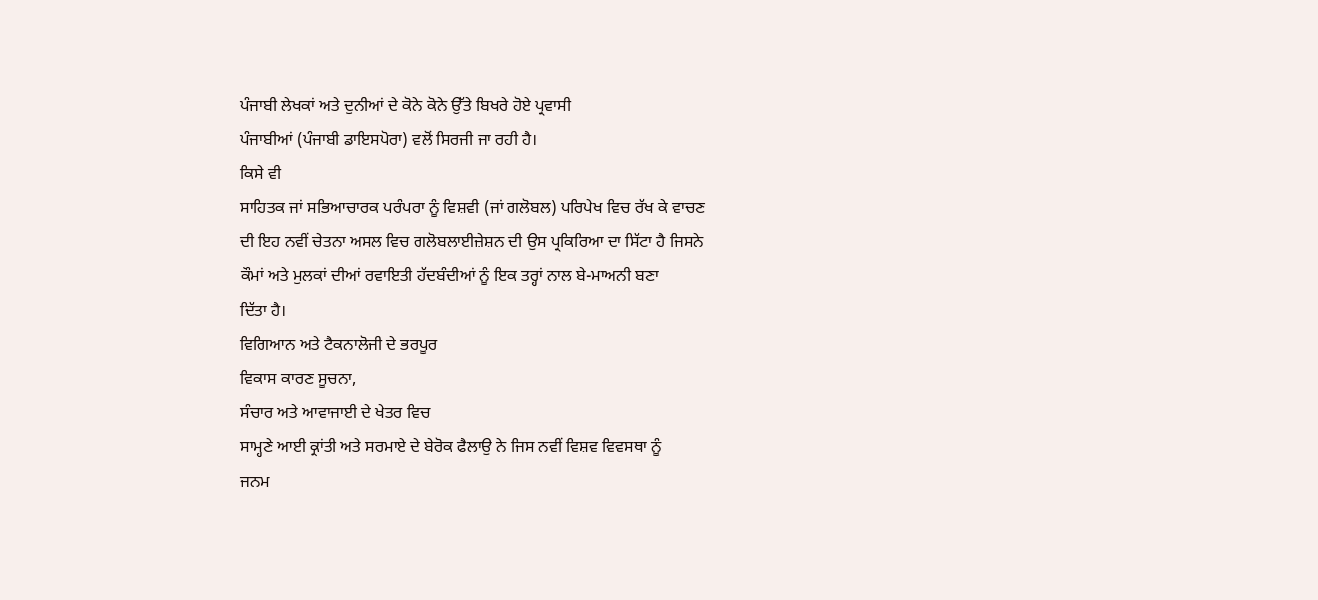ਪੰਜਾਬੀ ਲੇਖਕਾਂ ਅਤੇ ਦੁਨੀਆਂ ਦੇ ਕੋਨੇ ਕੋਨੇ ਉੱਤੇ ਬਿਖਰੇ ਹੋਏ ਪ੍ਰਵਾਸੀ
ਪੰਜਾਬੀਆਂ (ਪੰਜਾਬੀ ਡਾਇਸਪੋਰਾ) ਵਲੋਂ ਸਿਰਜੀ ਜਾ ਰਹੀ ਹੈ।
ਕਿਸੇ ਵੀ
ਸਾਹਿਤਕ ਜਾਂ ਸਭਿਆਚਾਰਕ ਪਰੰਪਰਾ ਨੂੰ ਵਿਸ਼ਵੀ (ਜਾਂ ਗਲੋਬਲ) ਪਰਿਪੇਖ ਵਿਚ ਰੱਖ ਕੇ ਵਾਚਣ
ਦੀ ਇਹ ਨਵੀਂ ਚੇਤਨਾ ਅਸਲ ਵਿਚ ਗਲੋਬਲਾਈਜ਼ੇਸ਼ਨ ਦੀ ਉਸ ਪ੍ਰਕਿਰਿਆ ਦਾ ਸਿੱਟਾ ਹੈ ਜਿਸਨੇ
ਕੌਮਾਂ ਅਤੇ ਮੁਲਕਾਂ ਦੀਆਂ ਰਵਾਇਤੀ ਹੱਦਬੰਦੀਆਂ ਨੂੰ ਇਕ ਤਰ੍ਹਾਂ ਨਾਲ ਬੇ-ਮਾਅਨੀ ਬਣਾ
ਦਿੱਤਾ ਹੈ।
ਵਿਗਿਆਨ ਅਤੇ ਟੈਕਨਾਲੋਜੀ ਦੇ ਭਰਪੂਰ
ਵਿਕਾਸ ਕਾਰਣ ਸੂਚਨਾ,
ਸੰਚਾਰ ਅਤੇ ਆਵਾਜਾਈ ਦੇ ਖੇਤਰ ਵਿਚ
ਸਾਮ੍ਹਣੇ ਆਈ ਕ੍ਰਾਂਤੀ ਅਤੇ ਸਰਮਾਏ ਦੇ ਬੇਰੋਕ ਫੈਲਾਉ ਨੇ ਜਿਸ ਨਵੀਂ ਵਿਸ਼ਵ ਵਿਵਸਥਾ ਨੂੰ
ਜਨਮ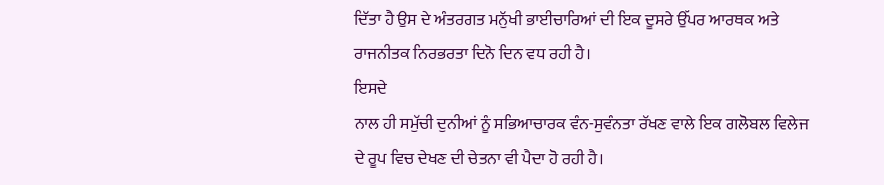ਦਿੱਤਾ ਹੈ ਉਸ ਦੇ ਅੰਤਰਗਤ ਮਨੁੱਖੀ ਭਾਈਚਾਰਿਆਂ ਦੀ ਇਕ ਦੂਸਰੇ ਉੱਪਰ ਆਰਥਕ ਅਤੇ
ਰਾਜਨੀਤਕ ਨਿਰਭਰਤਾ ਦਿਨੋ ਦਿਨ ਵਧ ਰਹੀ ਹੈ।
ਇਸਦੇ
ਨਾਲ ਹੀ ਸਮੁੱਚੀ ਦੁਨੀਆਂ ਨੂੰ ਸਭਿਆਚਾਰਕ ਵੰਨ-ਸੁਵੰਨਤਾ ਰੱਖਣ ਵਾਲੇ ਇਕ ਗਲੋਬਲ ਵਿਲੇਜ
ਦੇ ਰੂਪ ਵਿਚ ਦੇਖਣ ਦੀ ਚੇਤਨਾ ਵੀ ਪੈਦਾ ਹੋ ਰਹੀ ਹੈ।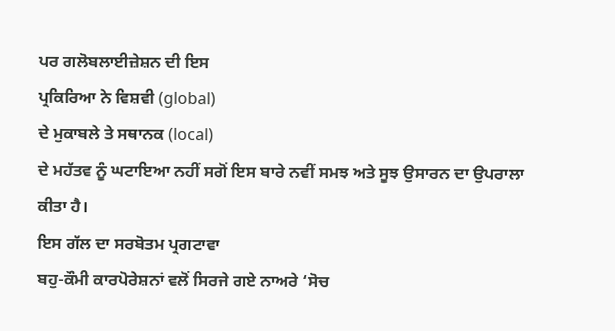ਪਰ ਗਲੋਬਲਾਈਜ਼ੇਸ਼ਨ ਦੀ ਇਸ
ਪ੍ਰਕਿਰਿਆ ਨੇ ਵਿਸ਼ਵੀ (global)
ਦੇ ਮੁਕਾਬਲੇ ਤੇ ਸਥਾਨਕ (local)
ਦੇ ਮਹੱਤਵ ਨੂੰ ਘਟਾਇਆ ਨਹੀਂ ਸਗੋਂ ਇਸ ਬਾਰੇ ਨਵੀਂ ਸਮਝ ਅਤੇ ਸੂਝ ਉਸਾਰਨ ਦਾ ਉਪਰਾਲਾ
ਕੀਤਾ ਹੈ।
ਇਸ ਗੱਲ ਦਾ ਸਰਬੋਤਮ ਪ੍ਰਗਟਾਵਾ
ਬਹੁ-ਕੌਮੀ ਕਾਰਪੋਰੇਸ਼ਨਾਂ ਵਲੋਂ ਸਿਰਜੇ ਗਏ ਨਾਅਰੇ ‘ਸੋਚ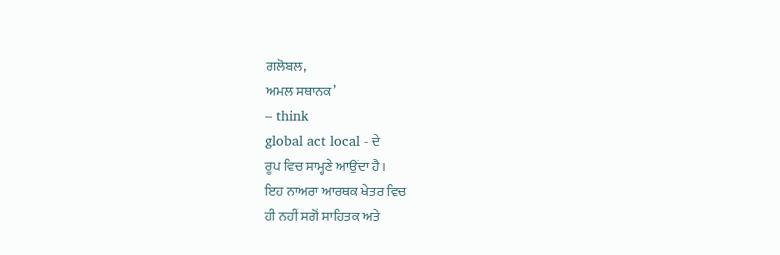ਗਲੋਬਲ,
ਅਮਲ ਸਥਾਨਕ’
– think
global act local - ਦੇ
ਰੂਪ ਵਿਚ ਸਾਮ੍ਹਣੇ ਆਉਂਦਾ ਹੈ।
ਇਹ ਨਾਅਰਾ ਆਰਥਕ ਖੇਤਰ ਵਿਚ
ਹੀ ਨਹੀਂ ਸਗੋਂ ਸਾਹਿਤਕ ਅਤੇ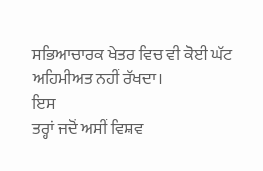ਸਭਿਆਚਾਰਕ ਖੇਤਰ ਵਿਚ ਵੀ ਕੋਈ ਘੱਟ ਅਹਿਮੀਅਤ ਨਹੀਂ ਰੱਖਦਾ।
ਇਸ
ਤਰ੍ਹਾਂ ਜਦੋਂ ਅਸੀਂ ਵਿਸ਼ਵ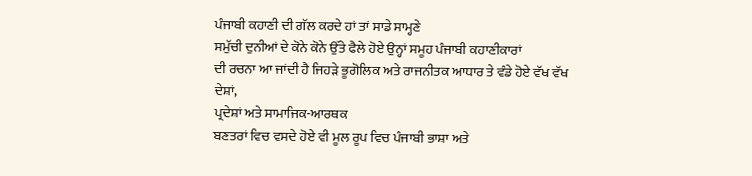ਪੰਜਾਬੀ ਕਹਾਣੀ ਦੀ ਗੱਲ ਕਰਦੇ ਹਾਂ ਤਾਂ ਸਾਡੇ ਸਾਮ੍ਹਣੇ
ਸਮੁੱਚੀ ਦੁਨੀਆਂ ਦੇ ਕੋਨੇ ਕੋਨੇ ਉੱਤੇ ਫੈਲੇ ਹੋਏ ਉਨ੍ਹਾਂ ਸਮੂਹ ਪੰਜਾਬੀ ਕਹਾਣੀਕਾਰਾਂ
ਦੀ ਰਚਨਾ ਆ ਜਾਂਦੀ ਹੈ ਜਿਹੜੇ ਭੂਗੋਲਿਕ ਅਤੇ ਰਾਜਨੀਤਕ ਆਧਾਰ ਤੇ ਵੰਡੇ ਹੋਏ ਵੱਖ ਵੱਖ
ਦੇਸ਼ਾਂ,
ਪ੍ਰਦੇਸ਼ਾਂ ਅਤੇ ਸਾਮਾਜਿਕ-ਆਰਥਕ
ਬਣਤਰਾਂ ਵਿਚ ਵਸਦੇ ਹੋਏ ਵੀ ਮੂਲ ਰੂਪ ਵਿਚ ਪੰਜਾਬੀ ਭਾਸ਼ਾ ਅਤੇ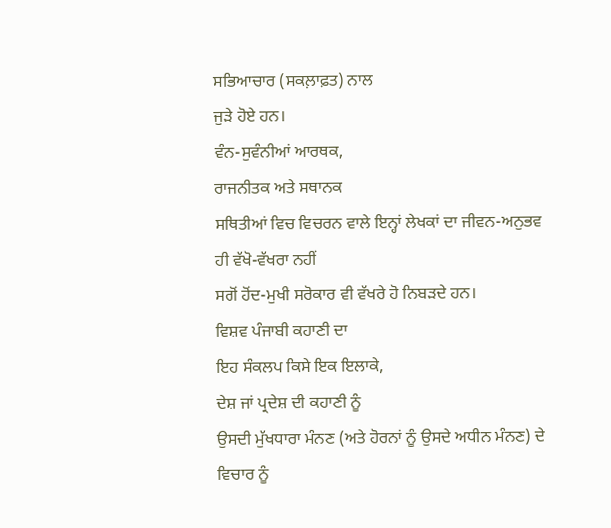ਸਭਿਆਚਾਰ (ਸਕਲ਼ਾਫ਼ਤ) ਨਾਲ
ਜੁੜੇ ਹੋਏ ਹਨ।
ਵੰਨ-ਸੁਵੰਨੀਆਂ ਆਰਥਕ,
ਰਾਜਨੀਤਕ ਅਤੇ ਸਥਾਨਕ
ਸਥਿਤੀਆਂ ਵਿਚ ਵਿਚਰਨ ਵਾਲੇ ਇਨ੍ਹਾਂ ਲੇਖਕਾਂ ਦਾ ਜੀਵਨ-ਅਨੁਭਵ ਹੀ ਵੱਖੋ-ਵੱਖਰਾ ਨਹੀਂ
ਸਗੋਂ ਹੋਂਦ-ਮੁਖੀ ਸਰੋਕਾਰ ਵੀ ਵੱਖਰੇ ਹੋ ਨਿਬੜਦੇ ਹਨ।
ਵਿਸ਼ਵ ਪੰਜਾਬੀ ਕਹਾਣੀ ਦਾ
ਇਹ ਸੰਕਲਪ ਕਿਸੇ ਇਕ ਇਲਾਕੇ,
ਦੇਸ਼ ਜਾਂ ਪ੍ਰਦੇਸ਼ ਦੀ ਕਹਾਣੀ ਨੂੰ
ਉਸਦੀ ਮੁੱਖਧਾਰਾ ਮੰਨਣ (ਅਤੇ ਹੋਰਨਾਂ ਨੂੰ ਉਸਦੇ ਅਧੀਨ ਮੰਨਣ) ਦੇ ਵਿਚਾਰ ਨੂੰ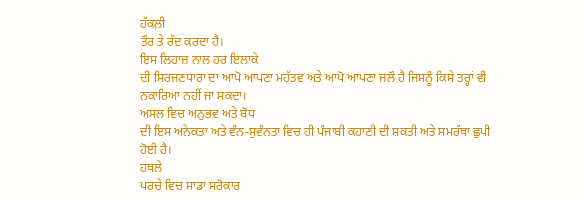ਹੱਕਲ਼ੀ
ਤੌਰ ਤੇ ਰੱਦ ਕਰਦਾ ਹੈ।
ਇਸ ਲਿਹਾਜ਼ ਨਾਲ ਹਰ ਇਲਾਕੇ
ਦੀ ਸਿਰਜਣਧਾਰਾ ਦਾ ਆਪੋ ਆਪਣਾ ਮਹੱਤਵ ਅਤੇ ਆਪੋ ਆਪਣਾ ਜਲੌ ਹੈ ਜਿਸਨੂੰ ਕਿਸੇ ਤਰ੍ਹਾਂ ਵੀ
ਨਕਾਰਿਆ ਨਹੀਂ ਜਾ ਸਕਦਾ।
ਅਸਲ ਵਿਚ ਅਨੁਭਵ ਅਤੇ ਬੋਧ
ਦੀ ਇਸ ਅਨੇਕਤਾ ਅਤੇ ਵੰਨ-ਸੁਵੰਨਤਾ ਵਿਚ ਹੀ ਪੰਜਾਬੀ ਕਹਾਣੀ ਦੀ ਸ਼ਕਤੀ ਅਤੇ ਸਮਰੱਥਾ ਛੁਪੀ
ਹੋਈ ਹੈ।
ਹਥਲੇ
ਪਰਚੇ ਵਿਚ ਸਾਡਾ ਸਰੋਕਾਰ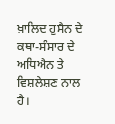ਖ਼ਾਲਿਦ ਹੁਸੈਨ ਦੇ ਕਥਾ-ਸੰਸਾਰ ਦੇ ਅਧਿਐਨ ਤੇ ਵਿਸ਼ਲੇਸ਼ਣ ਨਾਲ ਹੈ।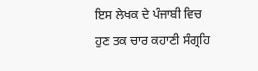ਇਸ ਲੇਖਕ ਦੇ ਪੰਜਾਬੀ ਵਿਚ
ਹੁਣ ਤਕ ਚਾਰ ਕਹਾਣੀ ਸੰਗ੍ਰਹਿ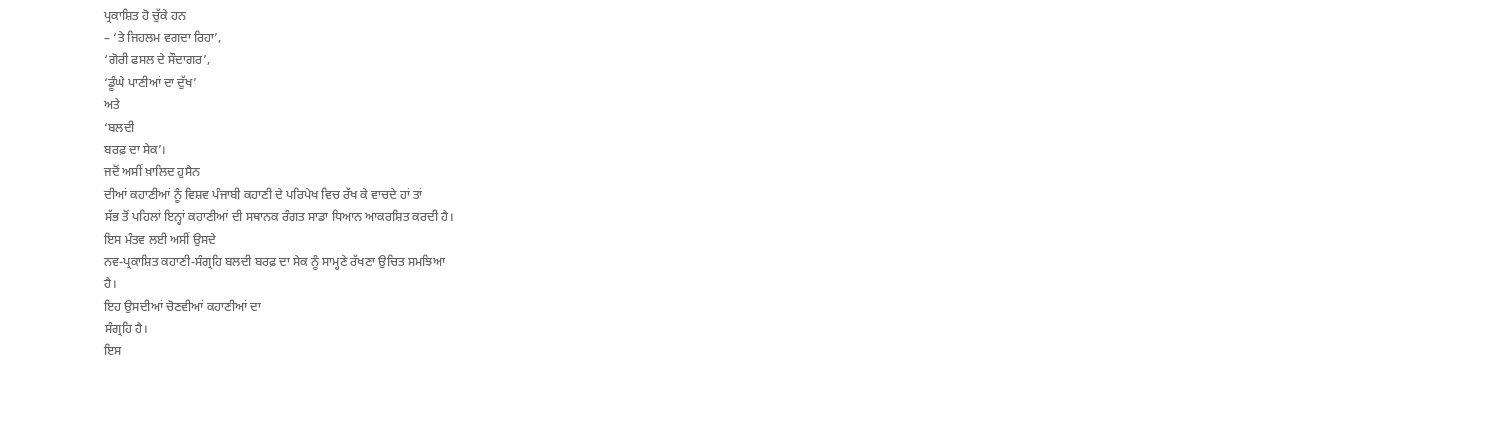ਪ੍ਰਕਾਸ਼ਿਤ ਹੋ ਚੁੱਕੇ ਹਨ
– ‘ਤੇ ਜਿਹਲਮ ਵਗਦਾ ਰਿਹਾ’,
‘ਗੋਰੀ ਫਸਲ ਦੇ ਸੌਦਾਗਰ’,
‘ਡੂੰਘੇ ਪਾਣੀਆਂ ਦਾ ਦੁੱਖ’
ਅਤੇ
‘ਬਲਦੀ
ਬਰਫ਼ ਦਾ ਸੇਕ’।
ਜਦੋਂ ਅਸੀਂ ਖ਼ਾਲਿਦ ਹੁਸੈਨ
ਦੀਆਂ ਕਹਾਣੀਆਂ ਨੂੰ ਵਿਸ਼ਵ ਪੰਜਾਬੀ ਕਹਾਣੀ ਦੇ ਪਰਿਪੇਖ ਵਿਚ ਰੱਖ ਕੇ ਵਾਚਦੇ ਹਾਂ ਤਾਂ
ਸੱਭ ਤੋਂ ਪਹਿਲਾਂ ਇਨ੍ਹਾਂ ਕਹਾਣੀਆਂ ਦੀ ਸਥਾਨਕ ਰੰਗਤ ਸਾਡਾ ਧਿਆਨ ਆਕਰਸ਼ਿਤ ਕਰਦੀ ਹੈ।
ਇਸ ਮੰਤਵ ਲਈ ਅਸੀਂ ਉਸਦੇ
ਨਵ-ਪ੍ਰਕਾਸ਼ਿਤ ਕਹਾਣੀ-ਸੰਗ੍ਰਹਿ ਬਲਦੀ ਬਰਫ਼ ਦਾ ਸੇਕ ਨੂੰ ਸਾਮ੍ਹਣੇ ਰੱਖਣਾ ਉਚਿਤ ਸਮਝਿਆ
ਹੈ।
ਇਹ ਉਸਦੀਆਂ ਚੋਣਵੀਆਂ ਕਹਾਣੀਆਂ ਦਾ
ਸੰਗ੍ਰਹਿ ਹੈ।
ਇਸ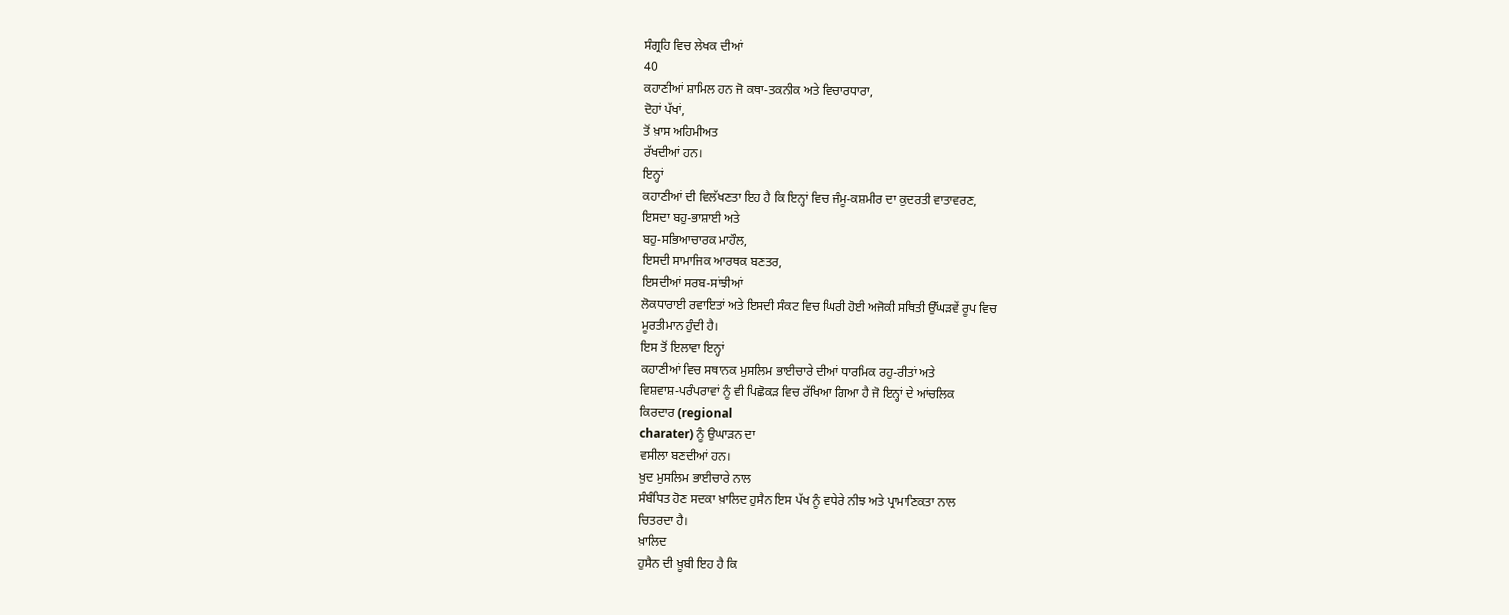ਸੰਗ੍ਰਹਿ ਵਿਚ ਲੇਖਕ ਦੀਆਂ
40
ਕਹਾਣੀਆਂ ਸ਼ਾਮਿਲ ਹਨ ਜੋ ਕਥਾ-ਤਕਨੀਕ ਅਤੇ ਵਿਚਾਰਧਾਰਾ,
ਦੋਹਾਂ ਪੱਖਾਂ,
ਤੋਂ ਖ਼ਾਸ ਅਹਿਮੀਅਤ
ਰੱਖਦੀਆਂ ਹਨ।
ਇਨ੍ਹਾਂ
ਕਹਾਣੀਆਂ ਦੀ ਵਿਲੱਖਣਤਾ ਇਹ ਹੈ ਕਿ ਇਨ੍ਹਾਂ ਵਿਚ ਜੰਮੂ-ਕਸ਼ਮੀਰ ਦਾ ਕੁਦਰਤੀ ਵਾਤਾਵਰਣ,
ਇਸਦਾ ਬਹੁ-ਭਾਸ਼ਾਈ ਅਤੇ
ਬਹੁ-ਸਭਿਆਚਾਰਕ ਮਾਹੌਲ,
ਇਸਦੀ ਸਾਮਾਜਿਕ ਆਰਥਕ ਬਣਤਰ,
ਇਸਦੀਆਂ ਸਰਬ-ਸਾਂਝੀਆਂ
ਲੋਕਧਾਰਾਈ ਰਵਾਇਤਾਂ ਅਤੇ ਇਸਦੀ ਸੰਕਟ ਵਿਚ ਘਿਰੀ ਹੋਈ ਅਜੋਕੀ ਸਥਿਤੀ ਉੱਘੜਵੇਂ ਰੂਪ ਵਿਚ
ਮੂਰਤੀਮਾਨ ਹੁੰਦੀ ਹੈ।
ਇਸ ਤੋਂ ਇਲਾਵਾ ਇਨ੍ਹਾਂ
ਕਹਾਣੀਆਂ ਵਿਚ ਸਥਾਨਕ ਮੁਸਲਿਮ ਭਾਈਚਾਰੇ ਦੀਆਂ ਧਾਰਮਿਕ ਰਹੁ-ਰੀਤਾਂ ਅਤੇ
ਵਿਸ਼ਵਾਸ਼-ਪਰੰਪਰਾਵਾਂ ਨੂੰ ਵੀ ਪਿਛੋਕੜ ਵਿਚ ਰੱਖਿਆ ਗਿਆ ਹੈ ਜੋ ਇਨ੍ਹਾਂ ਦੇ ਆਂਚਲਿਕ
ਕਿਰਦਾਰ (regional
charater) ਨੂੰ ਉਘਾੜਨ ਦਾ
ਵਸੀਲਾ ਬਣਦੀਆਂ ਹਨ।
ਖ਼ੁਦ ਮੁਸਲਿਮ ਭਾਈਚਾਰੇ ਨਾਲ
ਸੰਬੰਧਿਤ ਹੋਣ ਸਦਕਾ ਖ਼ਾਲਿਦ ਹੁਸੈਨ ਇਸ ਪੱਖ ਨੂੰ ਵਧੇਰੇ ਨੀਝ ਅਤੇ ਪ੍ਰਾਮਾਣਿਕਤਾ ਨਾਲ
ਚਿਤਰਦਾ ਹੈ।
ਖ਼ਾਲਿਦ
ਹੁਸੈਨ ਦੀ ਖ਼ੂਬੀ ਇਹ ਹੈ ਕਿ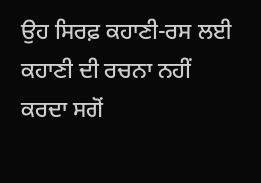ਉਹ ਸਿਰਫ਼ ਕਹਾਣੀ-ਰਸ ਲਈ ਕਹਾਣੀ ਦੀ ਰਚਨਾ ਨਹੀਂ ਕਰਦਾ ਸਗੋਂ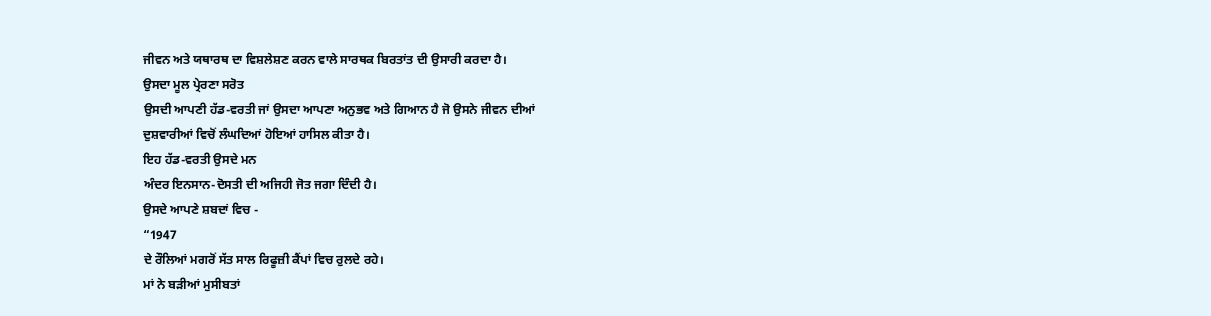ਜੀਵਨ ਅਤੇ ਯਥਾਰਥ ਦਾ ਵਿਸ਼ਲੇਸ਼ਣ ਕਰਨ ਵਾਲੇ ਸਾਰਥਕ ਬਿਰਤਾਂਤ ਦੀ ਉਸਾਰੀ ਕਰਦਾ ਹੈ।
ਉਸਦਾ ਮੂਲ ਪ੍ਰੇਰਣਾ ਸਰੋਤ
ਉਸਦੀ ਆਪਣੀ ਹੱਡ-ਵਰਤੀ ਜਾਂ ਉਸਦਾ ਆਪਣਾ ਅਨੁਭਵ ਅਤੇ ਗਿਆਨ ਹੈ ਜੋ ਉਸਨੇ ਜੀਵਨ ਦੀਆਂ
ਦੁਸ਼ਵਾਰੀਆਂ ਵਿਚੋਂ ਲੰਘਦਿਆਂ ਹੋਇਆਂ ਹਾਸਿਲ ਕੀਤਾ ਹੈ।
ਇਹ ਹੱਡ-ਵਰਤੀ ਉਸਦੇ ਮਨ
ਅੰਦਰ ਇਨਸਾਨ-ਦੋਸਤੀ ਦੀ ਅਜਿਹੀ ਜੋਤ ਜਗਾ ਦਿੰਦੀ ਹੈ।
ਉਸਦੇ ਆਪਣੇ ਸ਼ਬਦਾਂ ਵਿਚ -
“1947
ਦੇ ਰੌਲਿਆਂ ਮਗਰੋਂ ਸੱਤ ਸਾਲ ਰਿਫੂਜ਼ੀ ਕੈਂਪਾਂ ਵਿਚ ਰੁਲਦੇ ਰਹੇ।
ਮਾਂ ਨੇ ਬੜੀਆਂ ਮੁਸੀਬਤਾਂ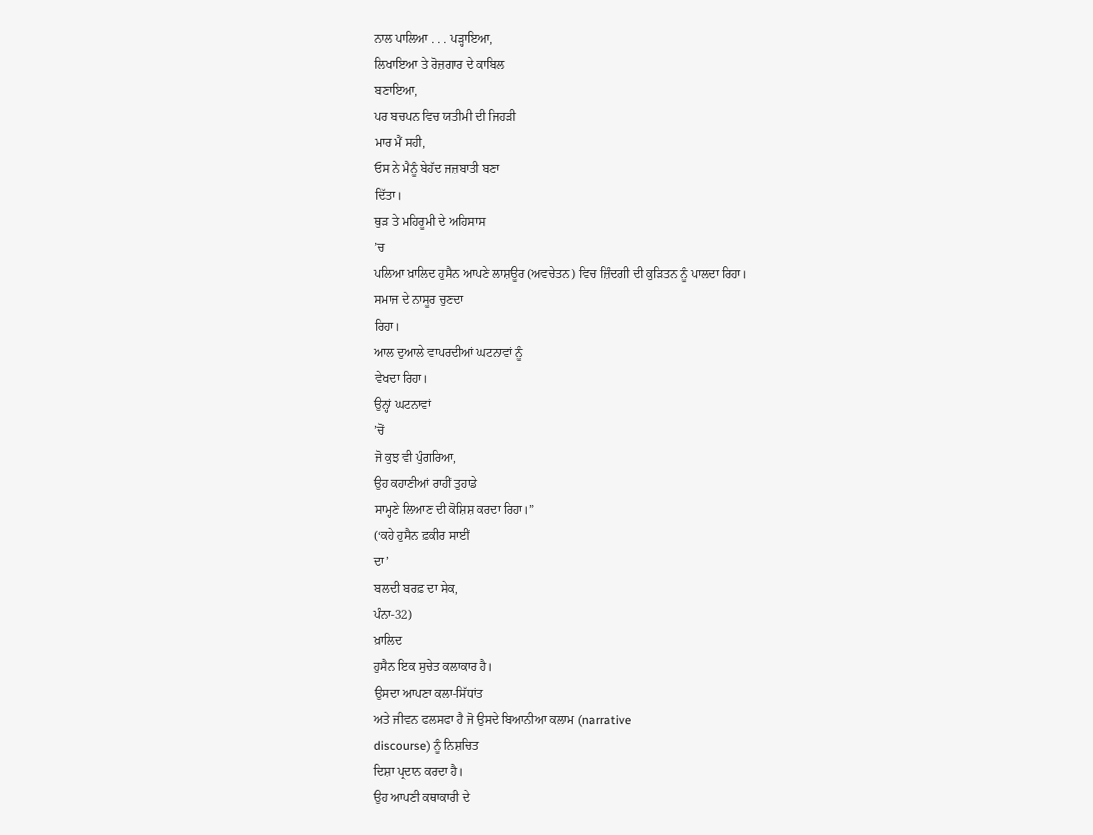ਨਾਲ ਪਾਲਿਆ . . . ਪੜ੍ਹਾਇਆ,
ਲਿਖਾਇਆ ਤੇ ਰੋਜ਼ਗਾਰ ਦੇ ਕਾਬਿਲ
ਬਣਾਇਆ,
ਪਰ ਬਚਪਨ ਵਿਚ ਯਤੀਮੀ ਦੀ ਜਿਹੜੀ
ਮਾਰ ਮੈਂ ਸਹੀ,
ਓਸ ਨੇ ਮੈਨੂੰ ਬੇਹੱਦ ਜਜ਼ਬਾਤੀ ਬਣਾ
ਦਿੱਤਾ।
ਥੁੜ ਤੇ ਮਹਿਰੂਮੀ ਦੇ ਅਹਿਸਾਸ
’ਚ
ਪਲਿਆ ਖ਼ਾਲਿਦ ਹੁਸੈਨ ਆਪਣੇ ਲਾਸ਼ਊਰ (ਅਵਚੇਤਨ) ਵਿਚ ਜ਼ਿੰਦਗੀ ਦੀ ਕੁੜਿਤਨ ਨੂੰ ਪਾਲਦਾ ਰਿਹਾ।
ਸਮਾਜ ਦੇ ਨਾਸੂਰ ਚੁਣਦਾ
ਰਿਹਾ।
ਆਲ ਦੁਆਲੇ ਵਾਪਰਦੀਆਂ ਘਟਨਾਵਾਂ ਨੂੰ
ਵੇਖਦਾ ਰਿਹਾ।
ਉਨ੍ਹਾਂ ਘਟਨਾਵਾਂ
’ਚੋਂ
ਜੋ ਕੁਝ ਵੀ ਪੁੰਗਰਿਆ,
ਉਹ ਕਹਾਣੀਆਂ ਰਾਹੀਂ ਤੁਹਾਡੇ
ਸਾਮ੍ਹਣੇ ਲਿਆਣ ਦੀ ਕੋਸ਼ਿਸ਼ ਕਰਦਾ ਰਿਹਾ।”
(‘ਕਹੇ ਹੁਸੈਨ ਫ਼ਕੀਰ ਸਾਈਂ
ਦਾ’
ਬਲਦੀ ਬਰਫ਼ ਦਾ ਸੇਕ,
ਪੰਨਾ-32)
ਖ਼ਾਲਿਦ
ਹੁਸੈਨ ਇਕ ਸੁਚੇਤ ਕਲਾਕਾਰ ਹੈ।
ਉਸਦਾ ਆਪਣਾ ਕਲਾ-ਸਿੱਧਾਂਤ
ਅਤੇ ਜੀਵਨ ਫਲਸਫਾ ਹੈ ਜੋ ਉਸਦੇ ਬਿਆਨੀਆ ਕਲਾਮ (narrative
discourse) ਨੂੰ ਨਿਸ਼ਚਿਤ
ਦਿਸ਼ਾ ਪ੍ਰਦਾਨ ਕਰਦਾ ਹੈ।
ਉਹ ਆਪਣੀ ਕਥਾਕਾਰੀ ਦੇ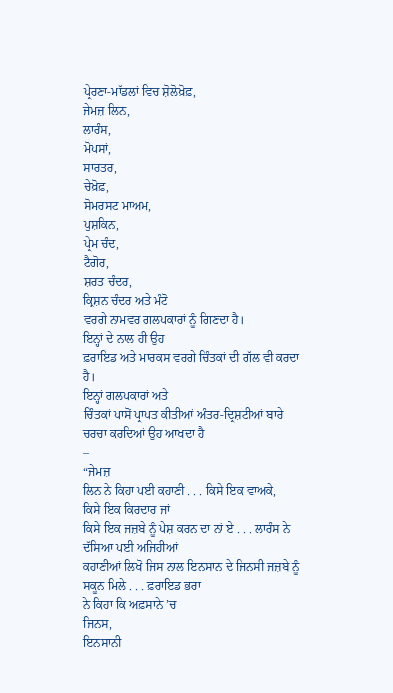ਪ੍ਰੇਰਣਾ-ਮਾੱਡਲਾਂ ਵਿਚ ਸ਼ੋਲੋਖ਼ੋਫ਼,
ਜੇਮਜ਼ ਲਿਨ,
ਲਾਰੰਸ,
ਮੋਪਸਾਂ,
ਸਾਰਤਰ,
ਚੇਖ਼ੋਫ਼,
ਸੋਮਰਸਟ ਮਾਅਮ,
ਪੁਸ਼ਕਿਨ,
ਪ੍ਰੇਮ ਚੰਦ,
ਟੈਗੋਰ,
ਸ਼ਰਤ ਚੰਦਰ,
ਕ੍ਰਿਸ਼ਨ ਚੰਦਰ ਅਤੇ ਮੰਟੋ
ਵਰਗੇ ਨਾਮਵਰ ਗਲਪਕਾਰਾਂ ਨੂੰ ਗਿਣਦਾ ਹੈ।
ਇਨ੍ਹਾਂ ਦੇ ਨਾਲ ਹੀ ਉਹ
ਫ਼ਰਾਇਡ ਅਤੇ ਮਾਰਕਸ ਵਰਗੇ ਚਿੰਤਕਾਂ ਦੀ ਗੱਲ ਵੀ ਕਰਦਾ ਹੈ।
ਇਨ੍ਹਾਂ ਗਲਪਕਾਰਾਂ ਅਤੇ
ਚਿੰਤਕਾਂ ਪਾਸੋਂ ਪ੍ਰਾਪਤ ਕੀਤੀਆਂ ਅੰਤਰ-ਦ੍ਰਿਸ਼ਟੀਆਂ ਬਾਰੇ ਚਰਚਾ ਕਰਦਿਆਂ ਉਹ ਆਖਦਾ ਹੈ
–
“ਜੇਮਜ਼
ਲਿਨ ਨੇ ਕਿਹਾ ਪਈ ਕਹਾਣੀ . . . ਕਿਸੇ ਇਕ ਵਾਅਕੇ,
ਕਿਸੇ ਇਕ ਕਿਰਦਾਰ ਜਾਂ
ਕਿਸੇ ਇਕ ਜਜ਼ਬੇ ਨੂੰ ਪੇਸ਼ ਕਰਨ ਦਾ ਨਾਂ ਏ . . . ਲਾਰੰਸ ਨੇ ਦੱਸਿਆ ਪਈ ਅਜਿਹੀਆਂ
ਕਹਾਣੀਆਂ ਲਿਖੋ ਜਿਸ ਨਾਲ ਇਨਸਾਨ ਦੇ ਜਿਨਸੀ ਜਜ਼ਬੇ ਨੂੰ ਸਕੂਨ ਮਿਲੇ . . . ਫ਼ਰਾਇਡ ਭਰਾ
ਨੇ ਕਿਹਾ ਕਿ ਅਫ਼ਸਾਨੇ ’ਚ
ਜਿਨਸ,
ਇਨਸਾਨੀ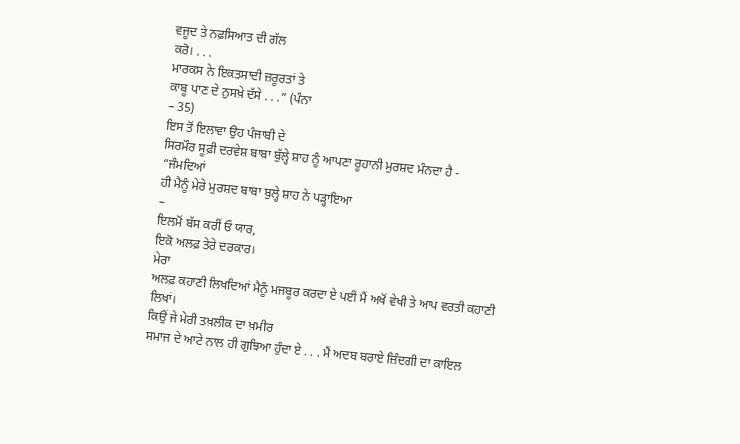ਵਜੂਦ ਤੇ ਨਫ਼ਸਿਆਤ ਦੀ ਗੱਲ
ਕਰੋ। . . .
ਮਾਰਕਸ ਨੇ ਇਕਤਸਾਦੀ ਜ਼ਰੂਰਤਾਂ ਤੇ
ਕਾਬੂ ਪਾਣ ਦੇ ਨੁਸਖ਼ੇ ਦੱਸੇ . . .” (ਪੰਨਾ
– 35)
ਇਸ ਤੋਂ ਇਲਾਵਾ ਉਹ ਪੰਜਾਬੀ ਦੇ
ਸਿਰਮੌਰ ਸੂਫ਼ੀ ਦਰਵੇਸ਼ ਬਾਬਾ ਬੁੱਲ੍ਹੇ ਸ਼ਾਹ ਨੂੰ ਆਪਣਾ ਰੂਹਾਨੀ ਮੁਰਸ਼ਦ ਮੰਨਦਾ ਹੈ -
“ਜੰਮਦਿਆਂ
ਹੀ ਮੈਨੂੰ ਮੇਰੇ ਮੁਰਸ਼ਦ ਬਾਬਾ ਬੁਲ੍ਹੇ ਸ਼ਾਹ ਨੇ ਪੜ੍ਹਾਇਆ
–
ਇਲਮੋਂ ਬੱਸ ਕਰੀਂ ਓ ਯਾਰ,
ਇਕੋ ਅਲਫ਼ ਤੇਰੇ ਦਰਕਾਰ।
ਮੇਰਾ
ਅਲਫ਼ ਕਹਾਣੀ ਲਿਖਦਿਆਂ ਮੈਨੂੰ ਮਜਬੂਰ ਕਰਦਾ ਏ ਪਈ ਮੈਂ ਅਖੋਂ ਵੇਖੀ ਤੇ ਆਪ ਵਰਤੀ ਕਹਾਣੀ
ਲਿਖਾਂ।
ਕਿਉਂ ਜੇ ਮੇਰੀ ਤਖ਼ਲੀਕ ਦਾ ਖ਼ਮੀਰ
ਸਮਾਜ ਦੇ ਆਟੇ ਨਾਲ ਹੀ ਗੁਝਿਆ ਹੁੰਦਾ ਏ . . . ਮੈਂ ਅਦਬ ਬਰਾਏ ਜ਼ਿੰਦਗੀ ਦਾ ਕਾਇਲ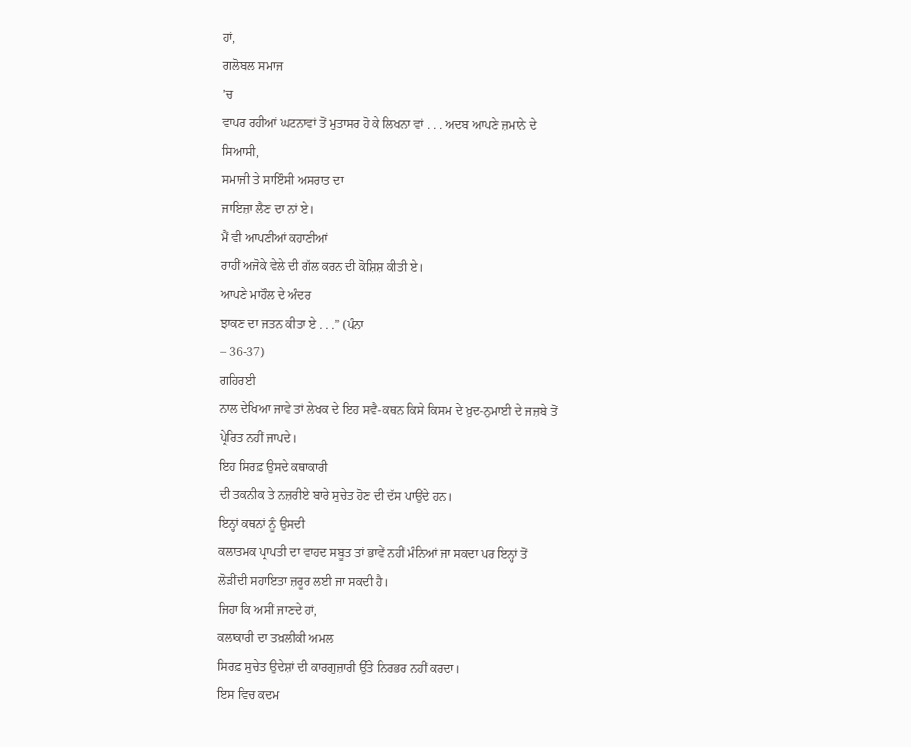ਹਾਂ,
ਗਲੋਬਲ ਸਮਾਜ
’ਚ
ਵਾਪਰ ਰਹੀਆਂ ਘਟਨਾਵਾਂ ਤੋਂ ਮੁਤਾਸਰ ਹੋ ਕੇ ਲਿਖਨਾ ਵਾਂ . . . ਅਦਬ ਆਪਣੇ ਜ਼ਮਾਨੇ ਦੇ
ਸਿਆਸੀ,
ਸਮਾਜੀ ਤੇ ਸਾਇੰਸੀ ਅਸਰਾਤ ਦਾ
ਜਾਇਜ਼ਾ ਲੈਣ ਦਾ ਨਾਂ ਏ।
ਮੈਂ ਵੀ ਆਪਣੀਆਂ ਕਹਾਣੀਆਂ
ਰਾਹੀਂ ਅਜੋਕੇ ਵੇਲੇ ਦੀ ਗੱਲ ਕਰਨ ਦੀ ਕੋਸ਼ਿਸ਼ ਕੀਤੀ ਏ।
ਆਪਣੇ ਮਾਹੌਲ ਦੇ ਅੰਦਰ
ਝਾਕਣ ਦਾ ਜਤਨ ਕੀਤਾ ਏ . . .” (ਪੰਨਾ
– 36-37)
ਗਹਿਰਈ
ਨਾਲ ਦੇਖਿਆ ਜਾਵੇ ਤਾਂ ਲੇਖਕ ਦੇ ਇਹ ਸਵੈ-ਕਥਨ ਕਿਸੇ ਕਿਸਮ ਦੇ ਖ਼ੁਦ-ਨੁਮਾਈ ਦੇ ਜਜ਼ਬੇ ਤੋਂ
ਪ੍ਰੇਰਿਤ ਨਹੀਂ ਜਾਪਦੇ।
ਇਹ ਸਿਰਫ਼ ਉਸਦੇ ਕਥਾਕਾਰੀ
ਦੀ ਤਕਨੀਕ ਤੇ ਨਜ਼ਰੀਏ ਬਾਰੇ ਸੁਚੇਤ ਹੋਣ ਦੀ ਦੱਸ ਪਾਉਂਦੇ ਹਨ।
ਇਨ੍ਹਾਂ ਕਥਨਾਂ ਨੂੰ ਉਸਦੀ
ਕਲਾਤਮਕ ਪ੍ਰਾਪਤੀ ਦਾ ਵਾਹਦ ਸਬੂਤ ਤਾਂ ਭਾਵੇਂ ਨਹੀਂ ਮੰਨਿਆਂ ਜਾ ਸਕਦਾ ਪਰ ਇਨ੍ਹਾਂ ਤੋਂ
ਲੋੜੀਂਦੀ ਸਹਾਇਤਾ ਜ਼ਰੂਰ ਲਈ ਜਾ ਸਕਦੀ ਹੈ।
ਜਿਹਾ ਕਿ ਅਸੀਂ ਜਾਣਦੇ ਹਾਂ,
ਕਲਾਕਾਰੀ ਦਾ ਤਖ਼ਲੀਕੀ ਅਮਲ
ਸਿਰਫ਼ ਸੁਚੇਤ ਉਦੇਸ਼ਾਂ ਦੀ ਕਾਰਗੁਜ਼ਾਰੀ ਉੱਤੇ ਨਿਰਭਰ ਨਹੀਂ ਕਰਦਾ।
ਇਸ ਵਿਚ ਕਦਮ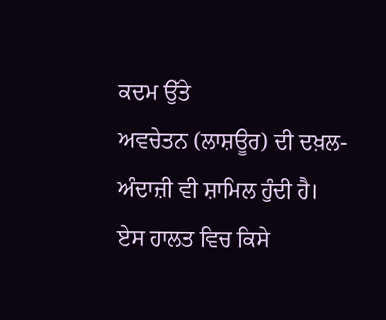ਕਦਮ ਉੱਤੇ
ਅਵਚੇਤਨ (ਲਾਸ਼ਊਰ) ਦੀ ਦਖ਼ਲ-ਅੰਦਾਜ਼ੀ ਵੀ ਸ਼ਾਮਿਲ ਹੁੰਦੀ ਹੈ।
ਏਸ ਹਾਲਤ ਵਿਚ ਕਿਸੇ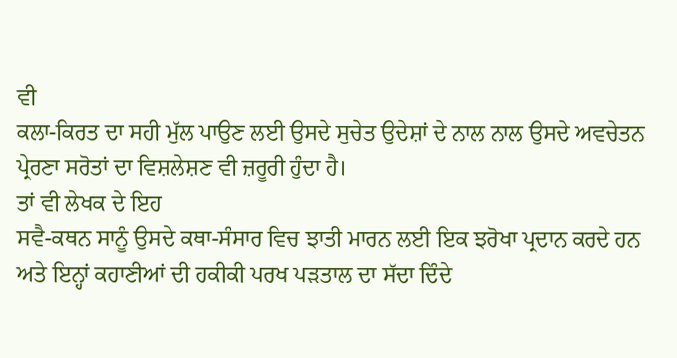ਵੀ
ਕਲਾ-ਕਿਰਤ ਦਾ ਸਹੀ ਮੁੱਲ ਪਾਉਣ ਲਈ ਉਸਦੇ ਸੁਚੇਤ ਉਦੇਸ਼ਾਂ ਦੇ ਨਾਲ ਨਾਲ ਉਸਦੇ ਅਵਚੇਤਨ
ਪ੍ਰੇਰਣਾ ਸਰੋਤਾਂ ਦਾ ਵਿਸ਼ਲੇਸ਼ਣ ਵੀ ਜ਼ਰੂਰੀ ਹੁੰਦਾ ਹੈ।
ਤਾਂ ਵੀ ਲੇਖਕ ਦੇ ਇਹ
ਸਵੈ-ਕਥਨ ਸਾਨੂੰ ਉਸਦੇ ਕਥਾ-ਸੰਸਾਰ ਵਿਚ ਝਾਤੀ ਮਾਰਨ ਲਈ ਇਕ ਝਰੋਖਾ ਪ੍ਰਦਾਨ ਕਰਦੇ ਹਨ
ਅਤੇ ਇਨ੍ਹਾਂ ਕਹਾਣੀਆਂ ਦੀ ਹਕੀਕੀ ਪਰਖ ਪੜਤਾਲ ਦਾ ਸੱਦਾ ਦਿੰਦੇ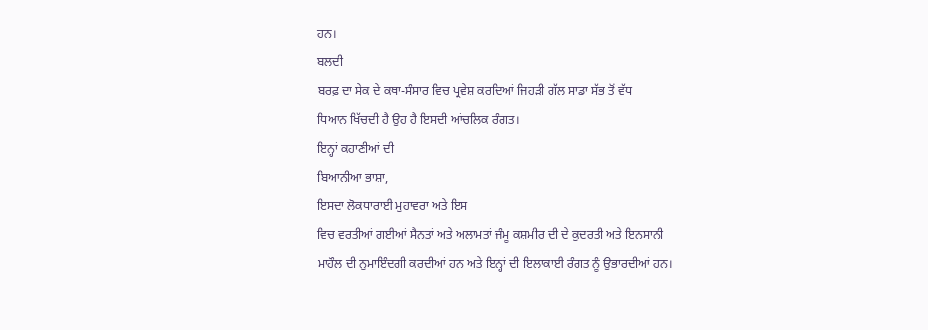ਹਨ।
ਬਲਦੀ
ਬਰਫ਼ ਦਾ ਸੇਕ ਦੇ ਕਥਾ-ਸੰਸਾਰ ਵਿਚ ਪ੍ਰਵੇਸ਼ ਕਰਦਿਆਂ ਜਿਹੜੀ ਗੱਲ ਸਾਡਾ ਸੱਭ ਤੋਂ ਵੱਧ
ਧਿਆਨ ਖਿੱਚਦੀ ਹੈ ਉਹ ਹੈ ਇਸਦੀ ਆਂਚਲਿਕ ਰੰਗਤ।
ਇਨ੍ਹਾਂ ਕਹਾਣੀਆਂ ਦੀ
ਬਿਆਨੀਆ ਭਾਸ਼ਾ,
ਇਸਦਾ ਲੋਕਧਾਰਾਈ ਮੁਹਾਵਰਾ ਅਤੇ ਇਸ
ਵਿਚ ਵਰਤੀਆਂ ਗਈਆਂ ਸੈਨਤਾਂ ਅਤੇ ਅਲਾਮਤਾਂ ਜੰਮੂ ਕਸ਼ਮੀਰ ਦੀ ਦੇ ਕੁਦਰਤੀ ਅਤੇ ਇਨਸਾਨੀ
ਮਾਹੌਲ ਦੀ ਨੁਮਾਇੰਦਗੀ ਕਰਦੀਆਂ ਹਨ ਅਤੇ ਇਨ੍ਹਾਂ ਦੀ ਇਲਾਕਾਈ ਰੰਗਤ ਨੂੰ ਉਭਾਰਦੀਆਂ ਹਨ।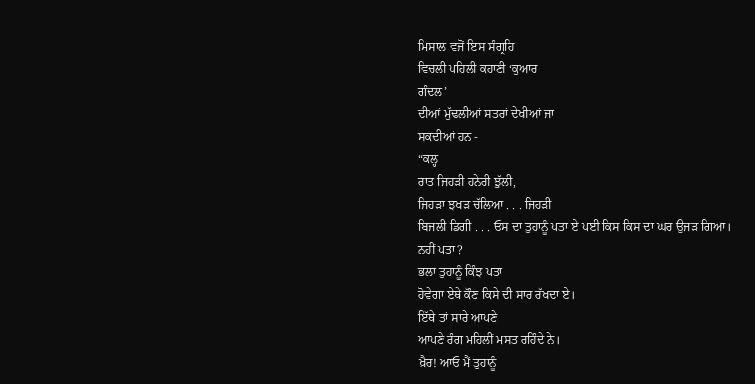ਮਿਸਾਲ ਵਜੋਂ ਇਸ ਸੰਗ੍ਰਹਿ
ਵਿਚਲੀ ਪਹਿਲੀ ਕਹਾਣੀ ‘ਕੁਆਰ
ਗੰਦਲ’
ਦੀਆਂ ਮੁੱਢਲੀਆਂ ਸਤਰਾਂ ਦੇਖੀਆਂ ਜਾ
ਸਕਦੀਆਂ ਹਨ -
“ਕਲ੍ਹ
ਰਾਤ ਜਿਹੜੀ ਹਨੇਰੀ ਝੁੱਲੀ,
ਜਿਹੜਾ ਝਖੜ ਚੱਲਿਆ . . . ਜਿਹੜੀ
ਬਿਜਲੀ ਡਿਗੀ . . . ਓਸ ਦਾ ਤੁਹਾਨੂੰ ਪਤਾ ਏ ਪਈ ਕਿਸ ਕਿਸ ਦਾ ਘਰ ਉਜੜ ਗਿਆ।
ਨਹੀਂ ਪਤਾ?
ਭਲਾ ਤੁਹਾਨੂੰ ਕਿੰਝ ਪਤਾ
ਹੋਵੇਗਾ ਏਥੇ ਕੌਣ ਕਿਸੇ ਦੀ ਸਾਰ ਰੱਖਦਾ ਏ।
ਇੱਥੇ ਤਾਂ ਸਾਰੇ ਆਪਣੇ
ਆਪਣੇ ਰੰਗ ਮਹਿਲੀਂ ਮਸਤ ਰਹਿੰਦੇ ਨੇ।
ਖ਼ੈਰ! ਆਓ ਮੈਂ ਤੁਹਾਨੂੰ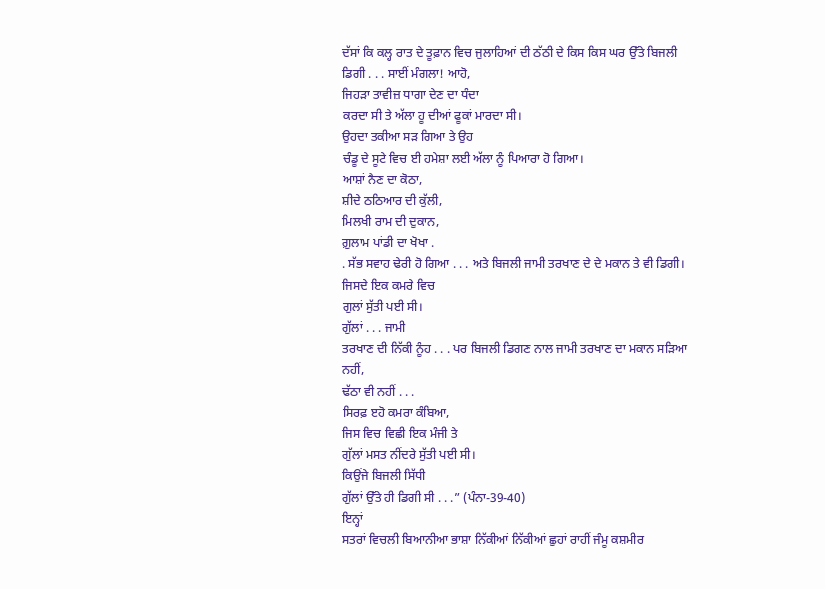ਦੱਸਾਂ ਕਿ ਕਲ੍ਹ ਰਾਤ ਦੇ ਤੂਫ਼ਾਨ ਵਿਚ ਜੁਲਾਹਿਆਂ ਦੀ ਠੱਠੀ ਦੇ ਕਿਸ ਕਿਸ ਘਰ ਉੱਤੇ ਬਿਜਲੀ
ਡਿਗੀ . . . ਸਾਈਂ ਮੰਗਲਾ! ਆਹੋ,
ਜਿਹੜਾ ਤਾਵੀਜ਼ ਧਾਗਾ ਦੇਣ ਦਾ ਧੰਦਾ
ਕਰਦਾ ਸੀ ਤੇ ਅੱਲਾ ਹੂ ਦੀਆਂ ਫੂਕਾਂ ਮਾਰਦਾ ਸੀ।
ਉਹਦਾ ਤਕੀਆ ਸੜ ਗਿਆ ਤੇ ਉਹ
ਚੰਡੂ ਦੇ ਸੂਟੇ ਵਿਚ ਈ ਹਮੇਸ਼ਾ ਲਈ ਅੱਲਾ ਨੂੰ ਪਿਆਰਾ ਹੋ ਗਿਆ।
ਆਸ਼ਾਂ ਨੈਣ ਦਾ ਕੋਠਾ,
ਸ਼ੀਦੇ ਠਠਿਆਰ ਦੀ ਕੁੱਲੀ,
ਮਿਲਖੀ ਰਾਮ ਦੀ ਦੁਕਾਨ,
ਗ਼ੁਲਾਮ ਪਾਂਡੀ ਦਾ ਖੋਖਾ .
. ਸੱਭ ਸਵਾਹ ਢੇਰੀ ਹੋ ਗਿਆ . . . ਅਤੇ ਬਿਜਲੀ ਜਾਮੀ ਤਰਖਾਣ ਦੇ ਦੇ ਮਕਾਨ ਤੇ ਵੀ ਡਿਗੀ।
ਜਿਸਦੇ ਇਕ ਕਮਰੇ ਵਿਚ
ਗੁਲਾਂ ਸੁੱਤੀ ਪਈ ਸੀ।
ਗੁੱਲਾਂ . . . ਜਾਮੀ
ਤਰਖਾਣ ਦੀ ਨਿੱਕੀ ਨੂੰਹ . . . ਪਰ ਬਿਜਲੀ ਡਿਗਣ ਨਾਲ ਜਾਮੀ ਤਰਖਾਣ ਦਾ ਮਕਾਨ ਸੜਿਆ ਨਹੀਂ,
ਢੱਠਾ ਵੀ ਨਹੀਂ . . .
ਸਿਰਫ਼ ੲਹੋ ਕਮਰਾ ਕੰਬਿਆ,
ਜਿਸ ਵਿਚ ਵਿਛੀ ਇਕ ਮੰਜੀ ਤੇ
ਗੁੱਲਾਂ ਮਸਤ ਨੀਂਦਰੇ ਸੁੱਤੀ ਪਈ ਸੀ।
ਕਿਉਂਜੇ ਬਿਜਲੀ ਸਿੱਧੀ
ਗੁੱਲਾਂ ਉੱਤੇ ਹੀ ਡਿਗੀ ਸੀ . . .” (ਪੰਨਾ-39-40)
ਇਨ੍ਹਾਂ
ਸਤਰਾਂ ਵਿਚਲੀ ਬਿਆਨੀਆ ਭਾਸ਼ਾ ਨਿੱਕੀਆਂ ਨਿੱਕੀਆਂ ਛੁਹਾਂ ਰਾਹੀਂ ਜੰਮੂ ਕਸ਼ਮੀਰ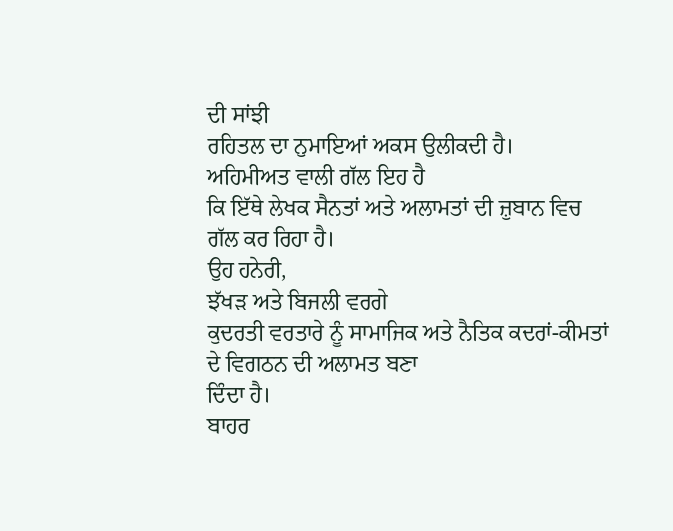ਦੀ ਸਾਂਝੀ
ਰਹਿਤਲ ਦਾ ਨੁਮਾਇਆਂ ਅਕਸ ਉਲੀਕਦੀ ਹੈ।
ਅਹਿਮੀਅਤ ਵਾਲੀ ਗੱਲ ਇਹ ਹੈ
ਕਿ ਇੱਥੇ ਲੇਖਕ ਸੈਨਤਾਂ ਅਤੇ ਅਲਾਮਤਾਂ ਦੀ ਜ਼ੁਬਾਨ ਵਿਚ ਗੱਲ ਕਰ ਰਿਹਾ ਹੈ।
ਉਹ ਹਨੇਰੀ,
ਝੱਖੜ ਅਤੇ ਬਿਜਲੀ ਵਰਗੇ
ਕੁਦਰਤੀ ਵਰਤਾਰੇ ਨੂੰ ਸਾਮਾਜਿਕ ਅਤੇ ਨੈਤਿਕ ਕਦਰਾਂ-ਕੀਮਤਾਂ ਦੇ ਵਿਗਠਨ ਦੀ ਅਲਾਮਤ ਬਣਾ
ਦਿੰਦਾ ਹੈ।
ਬਾਹਰ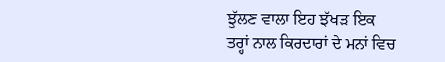ਝੁੱਲਣ ਵਾਲਾ ਇਹ ਝੱਖੜ ਇਕ
ਤਰ੍ਹਾਂ ਨਾਲ ਕਿਰਦਾਰਾਂ ਦੇ ਮਨਾਂ ਵਿਚ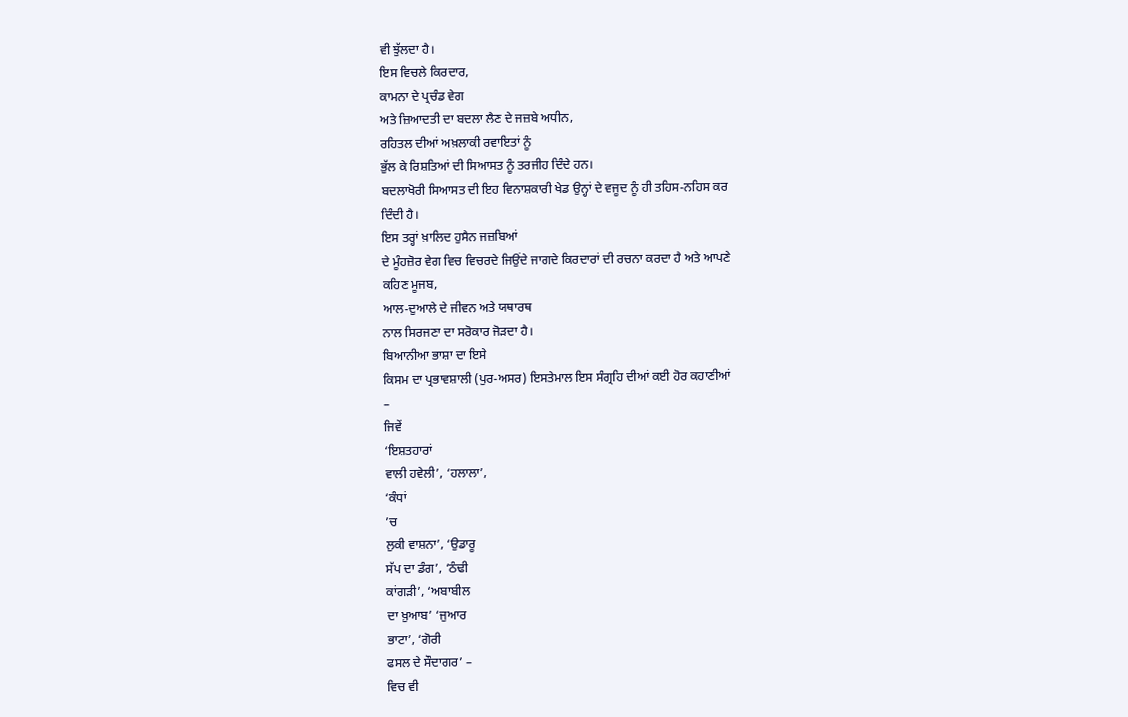ਵੀ ਝੁੱਲਦਾ ਹੈ।
ਇਸ ਵਿਚਲੇ ਕਿਰਦਾਰ,
ਕਾਮਨਾ ਦੇ ਪ੍ਰਚੰਡ ਵੇਗ
ਅਤੇ ਜ਼ਿਆਦਤੀ ਦਾ ਬਦਲਾ ਲੈਣ ਦੇ ਜਜ਼ਬੇ ਅਧੀਨ,
ਰਹਿਤਲ ਦੀਆਂ ਅਖ਼ਲਾਕੀ ਰਵਾਇਤਾਂ ਨੂੰ
ਭੁੱਲ ਕੇ ਰਿਸ਼ਤਿਆਂ ਦੀ ਸਿਆਸਤ ਨੂੰ ਤਰਜੀਹ ਦਿੰਦੇ ਹਨ।
ਬਦਲਾਖੋਰੀ ਸਿਆਸਤ ਦੀ ਇਹ ਵਿਨਾਸ਼ਕਾਰੀ ਖੇਡ ਉਨ੍ਹਾਂ ਦੇ ਵਜੂਦ ਨੂੰ ਹੀ ਤਹਿਸ-ਨਹਿਸ ਕਰ
ਦਿੰਦੀ ਹੈ।
ਇਸ ਤਰ੍ਹਾਂ ਖ਼ਾਲਿਦ ਹੁਸੈਨ ਜਜ਼ਬਿਆਂ
ਦੇ ਮੂੰਹਜ਼ੋਰ ਵੇਗ ਵਿਚ ਵਿਚਰਦੇ ਜਿਉਂਦੇ ਜਾਗਦੇ ਕਿਰਦਾਰਾਂ ਦੀ ਰਚਨਾ ਕਰਦਾ ਹੈ ਅਤੇ ਆਪਣੇ
ਕਹਿਣ ਮੂਜਬ,
ਆਲ-ਦੁਆਲੇ ਦੇ ਜੀਵਨ ਅਤੇ ਯਥਾਰਥ
ਨਾਲ ਸਿਰਜਣਾ ਦਾ ਸਰੋਕਾਰ ਜੋੜਦਾ ਹੈ।
ਬਿਆਨੀਆ ਭਾਸ਼ਾ ਦਾ ਇਸੇ
ਕਿਸਮ ਦਾ ਪ੍ਰਭਾਵਸ਼ਾਲੀ (ਪੁਰ-ਅਸਰ) ਇਸਤੇਮਾਲ ਇਸ ਸੰਗ੍ਰਹਿ ਦੀਆਂ ਕਈ ਹੋਰ ਕਹਾਣੀਆਂ
–
ਜਿਵੇਂ
‘ਇਸ਼ਤਹਾਰਾਂ
ਵਾਲੀ ਹਵੇਲੀ’, ‘ਹਲਾਲਾ’,
‘ਕੰਧਾਂ
’ਚ
ਲੁਕੀ ਵਾਸ਼ਨਾ’, ‘ਉਡਾਰੂ
ਸੱਪ ਦਾ ਡੰਗ’, ‘ਠੰਢੀ
ਕਾਂਗੜੀ’, ‘ਅਬਾਬੀਲ
ਦਾ ਖ਼ੁਆਬ’ ‘ਜੁਆਰ
ਭਾਟਾ’, ‘ਗੋਰੀ
ਫਸਲ ਦੇ ਸੌਦਾਗਰ’ –
ਵਿਚ ਵੀ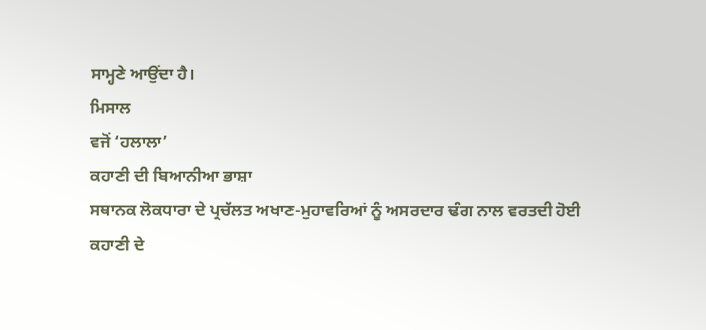ਸਾਮ੍ਹਣੇ ਆਉਂਦਾ ਹੈ।
ਮਿਸਾਲ
ਵਜੋਂ ‘ਹਲਾਲਾ’
ਕਹਾਣੀ ਦੀ ਬਿਆਨੀਆ ਭਾਸ਼ਾ
ਸਥਾਨਕ ਲੋਕਧਾਰਾ ਦੇ ਪ੍ਰਚੱਲਤ ਅਖਾਣ-ਮੁਹਾਵਰਿਆਂ ਨੂੰ ਅਸਰਦਾਰ ਢੰਗ ਨਾਲ ਵਰਤਦੀ ਹੋਈ
ਕਹਾਣੀ ਦੇ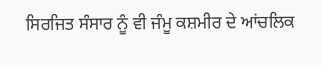ਸਿਰਜਿਤ ਸੰਸਾਰ ਨੂੰ ਵੀ ਜੰਮੂ ਕਸ਼ਮੀਰ ਦੇ ਆਂਚਲਿਕ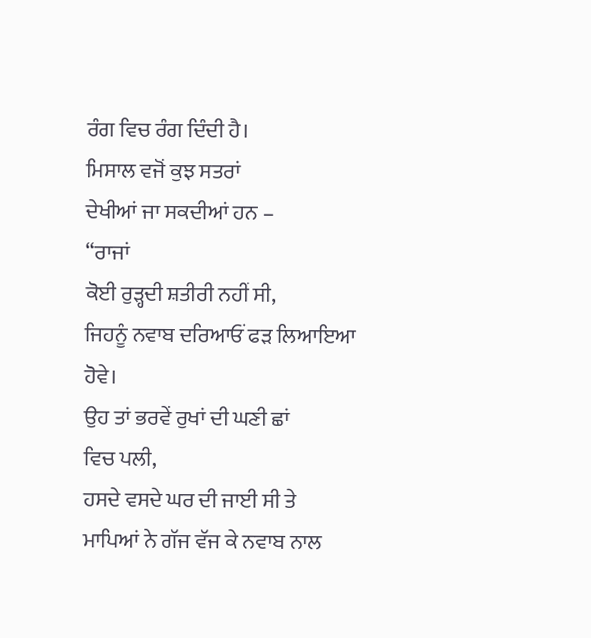ਰੰਗ ਵਿਚ ਰੰਗ ਦਿੰਦੀ ਹੈ।
ਮਿਸਾਲ ਵਜੋਂ ਕੁਝ ਸਤਰਾਂ
ਦੇਖੀਆਂ ਜਾ ਸਕਦੀਆਂ ਹਨ –
“ਰਾਜਾਂ
ਕੋਈ ਰੁੜ੍ਹਦੀ ਸ਼ਤੀਰੀ ਨਹੀਂ ਸੀ,
ਜਿਹਨੂੰ ਨਵਾਬ ਦਰਿਆਓਂ ਫੜ ਲਿਆਇਆ
ਹੋਵੇ।
ਉਹ ਤਾਂ ਭਰਵੇਂ ਰੁਖਾਂ ਦੀ ਘਣੀ ਛਾਂ
ਵਿਚ ਪਲੀ,
ਹਸਦੇ ਵਸਦੇ ਘਰ ਦੀ ਜਾਈ ਸੀ ਤੇ
ਮਾਪਿਆਂ ਨੇ ਗੱਜ ਵੱਜ ਕੇ ਨਵਾਬ ਨਾਲ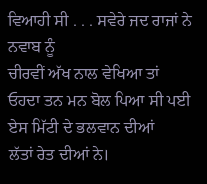ਵਿਆਹੀ ਸੀ . . . ਸਵੇਰੇ ਜਦ ਰਾਜਾਂ ਨੇ ਨਵਾਬ ਨੂੰ
ਚੀਰਵੀਂ ਅੱਖ ਨਾਲ ਵੇਖਿਆ ਤਾਂ ਓਹਦਾ ਤਨ ਮਨ ਬੋਲ ਪਿਆ ਸੀ ਪਈ ਏਸ ਮਿੱਟੀ ਦੇ ਭਲਵਾਨ ਦੀਆਂ
ਲੱਤਾਂ ਰੇਤ ਦੀਆਂ ਨੇ।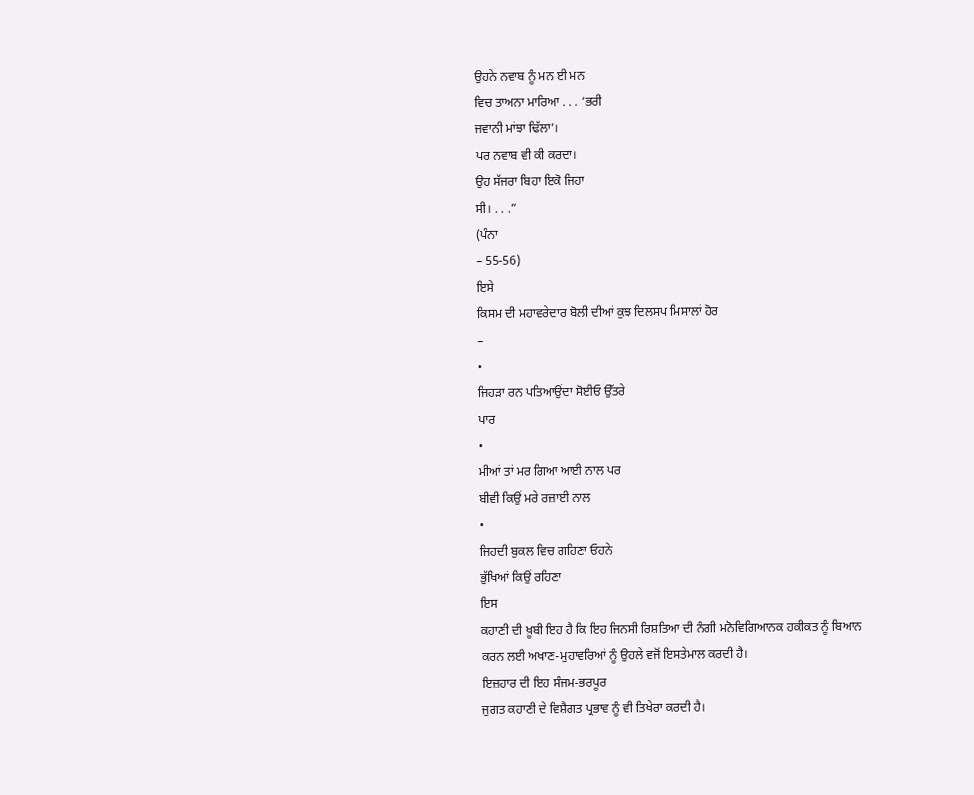ਉਹਨੇ ਨਵਾਬ ਨੂੰ ਮਨ ਈ ਮਨ
ਵਿਚ ਤਾਅਨਾ ਮਾਰਿਆ . . . ‘ਭਰੀ
ਜਵਾਨੀ ਮਾਂਝਾ ਢਿੱਲਾ’।
ਪਰ ਨਵਾਬ ਵੀ ਕੀ ਕਰਦਾ।
ਉਹ ਸੱਜਰਾ ਬਿਹਾ ਇਕੋ ਜਿਹਾ
ਸੀ। . . .”
(ਪੰਨਾ
– 55-56)
ਇਸੇ
ਕਿਸਮ ਦੀ ਮਹਾਵਰੇਦਾਰ ਬੋਲੀ ਦੀਆਂ ਕੁਝ ਦਿਲਸਪ ਮਿਸਾਲਾਂ ਹੋਰ
–
•
ਜਿਹੜਾ ਰਨ ਪਤਿਆਉਂਦਾ ਸੋਈਓ ਉੱਤਰੇ
ਪਾਰ
•
ਮੀਆਂ ਤਾਂ ਮਰ ਗਿਆ ਆਈ ਨਾਲ ਪਰ
ਬੀਵੀ ਕਿਉਂ ਮਰੇ ਰਜ਼ਾਈ ਨਾਲ
•
ਜਿਹਦੀ ਬੁਕਲ ਵਿਚ ਗਹਿਣਾ ਓਹਨੇ
ਭੁੱਖਿਆਂ ਕਿਉਂ ਰਹਿਣਾ
ਇਸ
ਕਹਾਣੀ ਦੀ ਖ਼ੂਬੀ ਇਹ ਹੈ ਕਿ ਇਹ ਜਿਨਸੀ ਰਿਸ਼ਤਿਆ ਦੀ ਨੰਗੀ ਮਨੋਵਿਗਿਆਨਕ ਹਕੀਕਤ ਨੂੰ ਬਿਆਨ
ਕਰਨ ਲਈ ਅਖਾਣ-ਮੁਹਾਵਰਿਆਂ ਨੂੰ ਉਹਲੇ ਵਜੋਂ ਇਸਤੇਮਾਲ ਕਰਦੀ ਹੈ।
ਇਜ਼ਹਾਰ ਦੀ ਇਹ ਸੰਜਮ-ਭਰਪੂਰ
ਜੁਗਤ ਕਹਾਣੀ ਦੇ ਵਿਸ਼ੈਗਤ ਪ੍ਰਭਾਵ ਨੂੰ ਵੀ ਤਿਖੇਰਾ ਕਰਦੀ ਹੈ।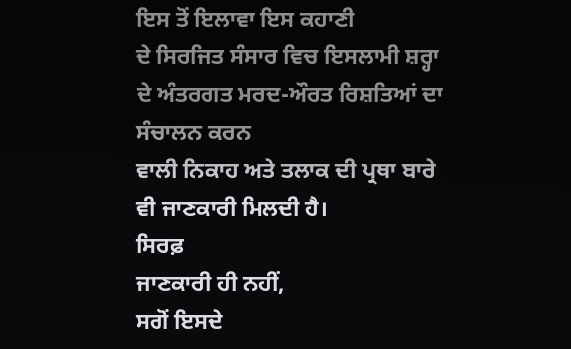ਇਸ ਤੋਂ ਇਲਾਵਾ ਇਸ ਕਹਾਣੀ
ਦੇ ਸਿਰਜਿਤ ਸੰਸਾਰ ਵਿਚ ਇਸਲਾਮੀ ਸ਼ਰ੍ਹਾ ਦੇ ਅੰਤਰਗਤ ਮਰਦ-ਔਰਤ ਰਿਸ਼ਤਿਆਂ ਦਾ ਸੰਚਾਲਨ ਕਰਨ
ਵਾਲੀ ਨਿਕਾਹ ਅਤੇ ਤਲਾਕ ਦੀ ਪ੍ਰਥਾ ਬਾਰੇ ਵੀ ਜਾਣਕਾਰੀ ਮਿਲਦੀ ਹੈ।
ਸਿਰਫ਼
ਜਾਣਕਾਰੀ ਹੀ ਨਹੀਂ,
ਸਗੋਂ ਇਸਦੇ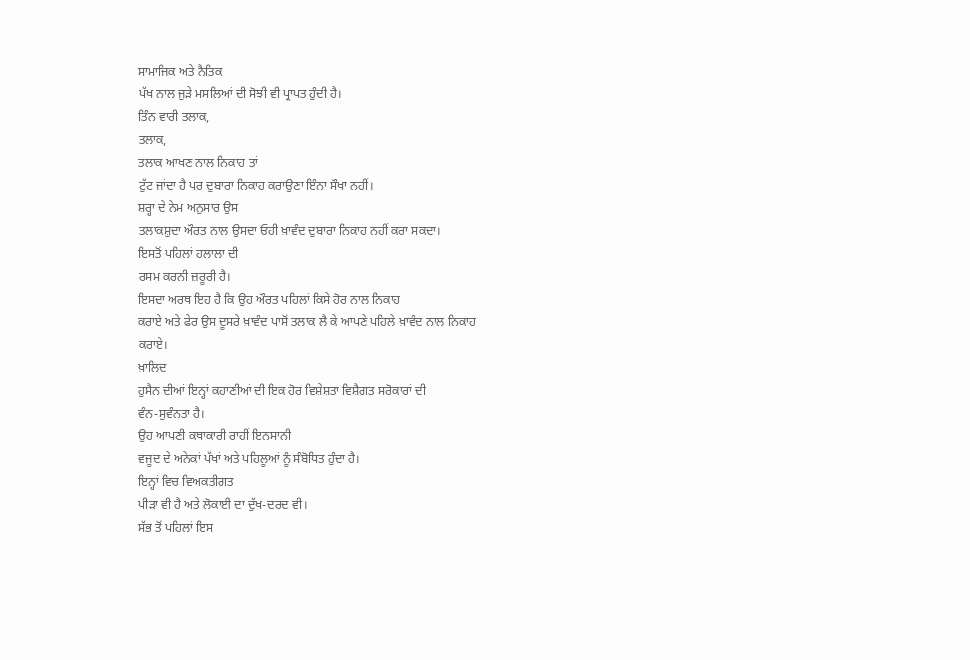ਸਾਮਾਜਿਕ ਅਤੇ ਨੈਤਿਕ
ਪੱਖ ਨਾਲ ਜੁੜੇ ਮਸਲਿਆਂ ਦੀ ਸੋਝੀ ਵੀ ਪ੍ਰਾਪਤ ਹੁੰਦੀ ਹੈ।
ਤਿੰਨ ਵਾਰੀ ਤਲਾਕ,
ਤਲਾਕ,
ਤਲਾਕ ਆਖਣ ਨਾਲ ਨਿਕਾਹ ਤਾਂ
ਟੁੱਟ ਜਾਂਦਾ ਹੈ ਪਰ ਦੁਬਾਰਾ ਨਿਕਾਹ ਕਰਾਉਣਾ ਇੰਨਾ ਸੌਖਾ ਨਹੀਂ।
ਸ਼ਰ੍ਹਾ ਦੇ ਨੇਮ ਅਨੁਸਾਰ ਉਸ
ਤਲਾਕਸ਼ੁਦਾ ਔਰਤ ਨਾਲ ਉਸਦਾ ਓਹੀ ਖ਼ਾਵੰਦ ਦੁਬਾਰਾ ਨਿਕਾਹ ਨਹੀਂ ਕਰਾ ਸਕਦਾ।
ਇਸਤੋਂ ਪਹਿਲਾਂ ਹਲਾਲਾ ਦੀ
ਰਸਮ ਕਰਨੀ ਜ਼ਰੂਰੀ ਹੈ।
ਇਸਦਾ ਅਰਥ ਇਹ ਹੈ ਕਿ ਉਹ ਔਰਤ ਪਹਿਲਾਂ ਕਿਸੇ ਹੋਰ ਨਾਲ ਨਿਕਾਹ
ਕਰਾਏ ਅਤੇ ਫੇਰ ਉਸ ਦੂਸਰੇ ਖ਼ਾਵੰਦ ਪਾਸੋਂ ਤਲਾਕ ਲੈ ਕੇ ਆਪਣੇ ਪਹਿਲੇ ਖ਼ਾਵੰਦ ਨਾਲ ਨਿਕਾਹ
ਕਰਾਏ।
ਖ਼ਾਲਿਦ
ਹੁਸੈਨ ਦੀਆਂ ਇਨ੍ਹਾਂ ਕਹਾਣੀਆਂ ਦੀ ਇਕ ਹੋਰ ਵਿਸ਼ੇਸ਼ਤਾ ਵਿਸ਼ੈਗਤ ਸਰੋਕਾਰਾਂ ਦੀ
ਵੰਨ-ਸੁਵੰਨਤਾ ਹੈ।
ਉਹ ਆਪਣੀ ਕਥਾਕਾਰੀ ਰਾਹੀਂ ਇਨਸਾਨੀ
ਵਜੂਦ ਦੇ ਅਨੇਕਾਂ ਪੱਖਾਂ ਅਤੇ ਪਹਿਲੂਆਂ ਨੂੰ ਸੰਬੋਧਿਤ ਹੁੰਦਾ ਹੈ।
ਇਨ੍ਹਾਂ ਵਿਚ ਵਿਅਕਤੀਗਤ
ਪੀੜਾ ਵੀ ਹੈ ਅਤੇ ਲੋਕਾਈ ਦਾ ਦੁੱਖ-ਦਰਦ ਵੀ।
ਸੱਭ ਤੋਂ ਪਹਿਲਾਂ ਇਸ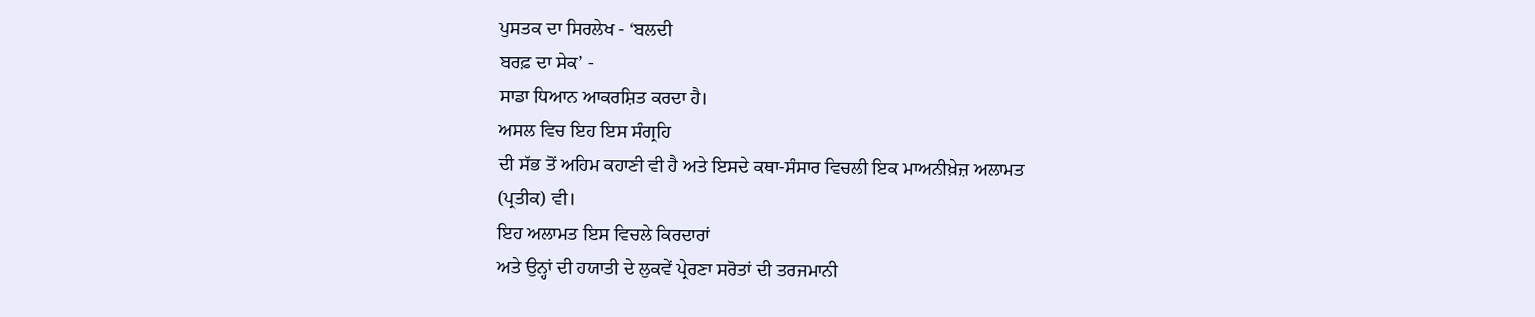ਪੁਸਤਕ ਦਾ ਸਿਰਲੇਖ - ‘ਬਲਦੀ
ਬਰਫ਼ ਦਾ ਸੇਕ’ -
ਸਾਡਾ ਧਿਆਨ ਆਕਰਸ਼ਿਤ ਕਰਦਾ ਹੈ।
ਅਸਲ ਵਿਚ ਇਹ ਇਸ ਸੰਗ੍ਰਹਿ
ਦੀ ਸੱਭ ਤੋਂ ਅਹਿਮ ਕਹਾਣੀ ਵੀ ਹੈ ਅਤੇ ਇਸਦੇ ਕਥਾ-ਸੰਸਾਰ ਵਿਚਲੀ ਇਕ ਮਾਅਨੀਖ਼ੇਜ਼ ਅਲਾਮਤ
(ਪ੍ਰਤੀਕ) ਵੀ।
ਇਹ ਅਲਾਮਤ ਇਸ ਵਿਚਲੇ ਕਿਰਦਾਰਾਂ
ਅਤੇ ਉਨ੍ਹਾਂ ਦੀ ਹਯਾਤੀ ਦੇ ਲੁਕਵੇਂ ਪ੍ਰੇਰਣਾ ਸਰੋਤਾਂ ਦੀ ਤਰਜਮਾਨੀ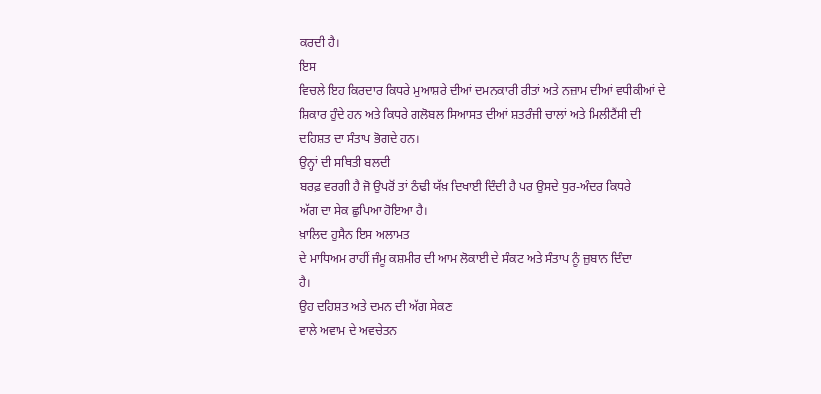ਕਰਦੀ ਹੈ।
ਇਸ
ਵਿਚਲੇ ਇਹ ਕਿਰਦਾਰ ਕਿਧਰੇ ਮੁਆਸ਼ਰੇ ਦੀਆਂ ਦਮਨਕਾਰੀ ਰੀਤਾਂ ਅਤੇ ਨਜ਼ਾਮ ਦੀਆਂ ਵਧੀਕੀਆਂ ਦੇ
ਸ਼ਿਕਾਰ ਹੁੰਦੇ ਹਨ ਅਤੇ ਕਿਧਰੇ ਗਲੋਬਲ ਸਿਆਸਤ ਦੀਆਂ ਸ਼ਤਰੰਜੀ ਚਾਲਾਂ ਅਤੇ ਮਿਲੀਟੈਂਸੀ ਦੀ
ਦਹਿਸ਼ਤ ਦਾ ਸੰਤਾਪ ਭੋਗਦੇ ਹਨ।
ਉਨ੍ਹਾਂ ਦੀ ਸਥਿਤੀ ਬਲਦੀ
ਬਰਫ਼ ਵਰਗੀ ਹੈ ਜੋ ਉਪਰੋਂ ਤਾਂ ਠੰਢੀ ਯੱਖ਼ ਦਿਖਾਈ ਦਿੰਦੀ ਹੈ ਪਰ ਉਸਦੇ ਧੁਰ-ਅੰਦਰ ਕਿਧਰੇ
ਅੱਗ ਦਾ ਸੇਕ ਛੁਪਿਆ ਹੋਇਆ ਹੈ।
ਖ਼ਾਲਿਦ ਹੁਸੈਨ ਇਸ ਅਲਾਮਤ
ਦੇ ਮਾਧਿਅਮ ਰਾਹੀਂ ਜੰਮੂ ਕਸ਼ਮੀਰ ਦੀ ਆਮ ਲੋਕਾਈ ਦੇ ਸੰਕਟ ਅਤੇ ਸੰਤਾਪ ਨੂੰ ਜ਼ੁਬਾਨ ਦਿੰਦਾ
ਹੈ।
ਉਹ ਦਹਿਸ਼ਤ ਅਤੇ ਦਮਨ ਦੀ ਅੱਗ ਸੇਕਣ
ਵਾਲੇ ਅਵਾਮ ਦੇ ਅਵਚੇਤਨ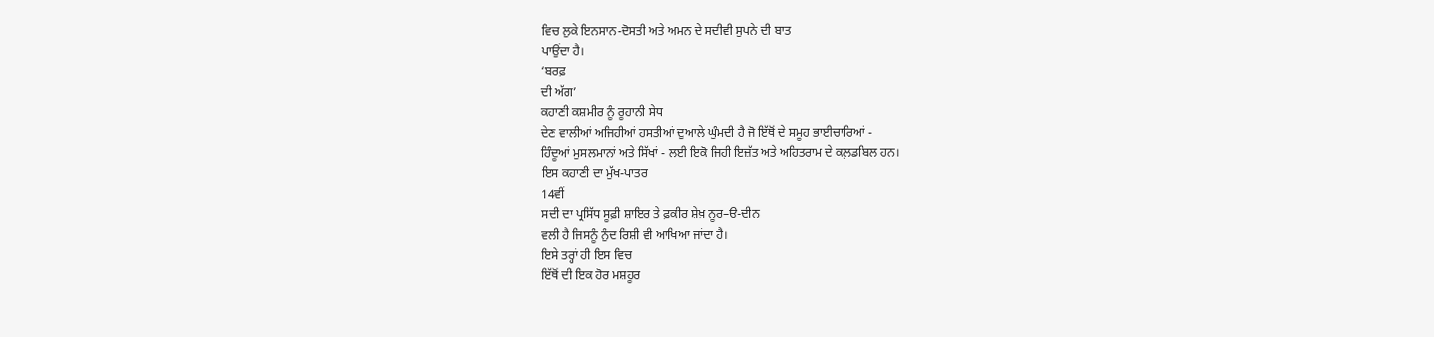ਵਿਚ ਲੁਕੇ ਇਨਸਾਨ-ਦੋਸਤੀ ਅਤੇ ਅਮਨ ਦੇ ਸਦੀਵੀ ਸੁਪਨੇ ਦੀ ਬਾਤ
ਪਾਉਂਦਾ ਹੈ।
‘ਬਰਫ਼
ਦੀ ਅੱਗ’
ਕਹਾਣੀ ਕਸ਼ਮੀਰ ਨੂੰ ਰੂਹਾਨੀ ਸੇਧ
ਦੇਣ ਵਾਲੀਆਂ ਅਜਿਹੀਆਂ ਹਸਤੀਆਂ ਦੁਆਲੇ ਘੁੰਮਦੀ ਹੈ ਜੋ ਇੱਥੋਂ ਦੇ ਸਮੂਹ ਭਾਈਚਾਰਿਆਂ -
ਹਿੰਦੂਆਂ ਮੁਸਲਮਾਨਾਂ ਅਤੇ ਸਿੱਖਾਂ - ਲਈ ਇਕੋ ਜਿਹੀ ਇਜ਼ੱਤ ਅਤੇ ਅਹਿਤਰਾਮ ਦੇ ਕਲ਼ਡਬਿਲ ਹਨ।
ਇਸ ਕਹਾਣੀ ਦਾ ਮੁੱਖ-ਪਾਤਰ
14ਵੀਂ
ਸਦੀ ਦਾ ਪ੍ਰਸਿੱਧ ਸੂਫ਼ੀ ਸ਼ਾਇਰ ਤੇ ਫ਼ਕੀਰ ਸ਼ੇਖ਼ ਨੂਰ–ੳ-ਦੀਨ
ਵਲੀ ਹੈ ਜਿਸਨੂੰ ਨੁੰਦ ਰਿਸ਼ੀ ਵੀ ਆਖਿਆ ਜਾਂਦਾ ਹੈ।
ਇਸੇ ਤਰ੍ਹਾਂ ਹੀ ਇਸ ਵਿਚ
ਇੱਥੋਂ ਦੀ ਇਕ ਹੋਰ ਮਸ਼ਹੂਰ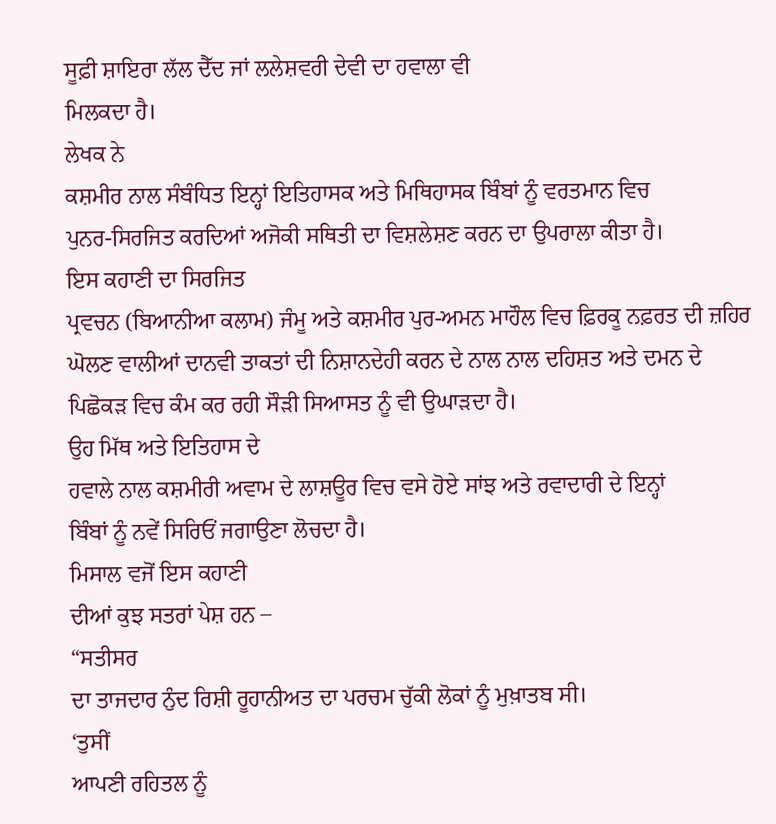ਸੂਫ਼ੀ ਸ਼ਾਇਰਾ ਲੱਲ ਦੈੱਦ ਜਾਂ ਲਲੇਸ਼ਵਰੀ ਦੇਵੀ ਦਾ ਹਵਾਲਾ ਵੀ
ਮਿਲਕਦਾ ਹੈ।
ਲੇਖਕ ਨੇ
ਕਸ਼ਮੀਰ ਨਾਲ ਸੰਬੰਧਿਤ ਇਨ੍ਹਾਂ ਇਤਿਹਾਸਕ ਅਤੇ ਮਿਥਿਹਾਸਕ ਬਿੰਬਾਂ ਨੂੰ ਵਰਤਮਾਨ ਵਿਚ
ਪੁਨਰ-ਸਿਰਜਿਤ ਕਰਦਿਆਂ ਅਜੋਕੀ ਸਥਿਤੀ ਦਾ ਵਿਸ਼ਲੇਸ਼ਣ ਕਰਨ ਦਾ ਉਪਰਾਲਾ ਕੀਤਾ ਹੈ।
ਇਸ ਕਹਾਣੀ ਦਾ ਸਿਰਜਿਤ
ਪ੍ਰਵਚਨ (ਬਿਆਨੀਆ ਕਲਾਮ) ਜੰਮੂ ਅਤੇ ਕਸ਼ਮੀਰ ਪੁਰ-ਅਮਨ ਮਾਹੌਲ ਵਿਚ ਫ਼ਿਰਕੂ ਨਫ਼ਰਤ ਦੀ ਜ਼ਹਿਰ
ਘੋਲਣ ਵਾਲੀਆਂ ਦਾਨਵੀ ਤਾਕਤਾਂ ਦੀ ਨਿਸ਼ਾਨਦੇਹੀ ਕਰਨ ਦੇ ਨਾਲ ਨਾਲ ਦਹਿਸ਼ਤ ਅਤੇ ਦਮਨ ਦੇ
ਪਿਛੋਕੜ ਵਿਚ ਕੰਮ ਕਰ ਰਹੀ ਸੌੜੀ ਸਿਆਸਤ ਨੂੰ ਵੀ ਉਘਾੜਦਾ ਹੈ।
ਉਹ ਮਿੱਥ ਅਤੇ ਇਤਿਹਾਸ ਦੇ
ਹਵਾਲੇ ਨਾਲ ਕਸ਼ਮੀਰੀ ਅਵਾਮ ਦੇ ਲਾਸ਼ਊਰ ਵਿਚ ਵਸੇ ਹੋਏ ਸਾਂਝ ਅਤੇ ਰਵਾਦਾਰੀ ਦੇ ਇਨ੍ਹਾਂ
ਬਿੰਬਾਂ ਨੂੰ ਨਵੇਂ ਸਿਰਿਓਂ ਜਗਾਉਣਾ ਲੋਚਦਾ ਹੈ।
ਮਿਸਾਲ ਵਜੋਂ ਇਸ ਕਹਾਣੀ
ਦੀਆਂ ਕੁਝ ਸਤਰਾਂ ਪੇਸ਼ ਹਨ –
“ਸਤੀਸਰ
ਦਾ ਤਾਜਦਾਰ ਨੁੰਦ ਰਿਸ਼ੀ ਰੂਹਾਨੀਅਤ ਦਾ ਪਰਚਮ ਚੁੱਕੀ ਲੋਕਾਂ ਨੂੰ ਮੁਖ਼ਾਤਬ ਸੀ।
‘ਤੁਸੀਂ
ਆਪਣੀ ਰਹਿਤਲ ਨੂੰ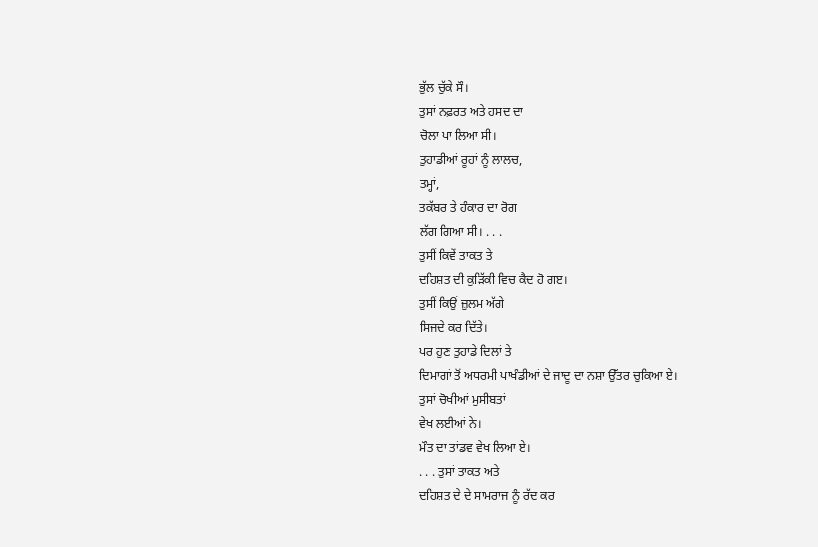ਭੁੱਲ ਚੁੱਕੇ ਸੌ।
ਤੁਸਾਂ ਨਫ਼ਰਤ ਅਤੇ ਹਸਦ ਦਾ
ਚੋਲਾ ਪਾ ਲਿਆ ਸੀ।
ਤੁਹਾਡੀਆਂ ਰੂਹਾਂ ਨੂੰ ਲਾਲਚ,
ਤਮ੍ਹਾਂ,
ਤਕੱਬਰ ਤੇ ਹੰਕਾਰ ਦਾ ਰੋਗ
ਲੱਗ ਗਿਆ ਸੀ। . . .
ਤੁਸੀਂ ਕਿਵੇਂ ਤਾਕਤ ਤੇ
ਦਹਿਸ਼ਤ ਦੀ ਕੁੜਿੱਕੀ ਵਿਚ ਕੈਦ ਹੋ ਗੲ।
ਤੁਸੀਂ ਕਿਉਂ ਜ਼ੁਲਮ ਅੱਗੇ
ਸਿਜਦੇ ਕਰ ਦਿੱਤੇ।
ਪਰ ਹੁਣ ਤੁਹਾਡੇ ਦਿਲਾਂ ਤੇ
ਦਿਮਾਗਾਂ ਤੋਂ ਅਧਰਮੀ ਪਾਖੰਡੀਆਂ ਦੇ ਜਾਦੂ ਦਾ ਨਸ਼ਾ ਉੱਤਰ ਚੁਕਿਆ ਏ।
ਤੁਸਾਂ ਚੋਖੀਆਂ ਮੁਸੀਬਤਾਂ
ਵੇਖ ਲਈਆਂ ਨੇ।
ਮੌਤ ਦਾ ਤਾਂਡਵ ਵੇਖ ਲਿਆ ਏ।
. . . ਤੁਸਾਂ ਤਾਕਤ ਅਤੇ
ਦਹਿਸ਼ਤ ਦੇ ਦੇ ਸਾਮਰਾਜ ਨੂੰ ਰੱਦ ਕਰ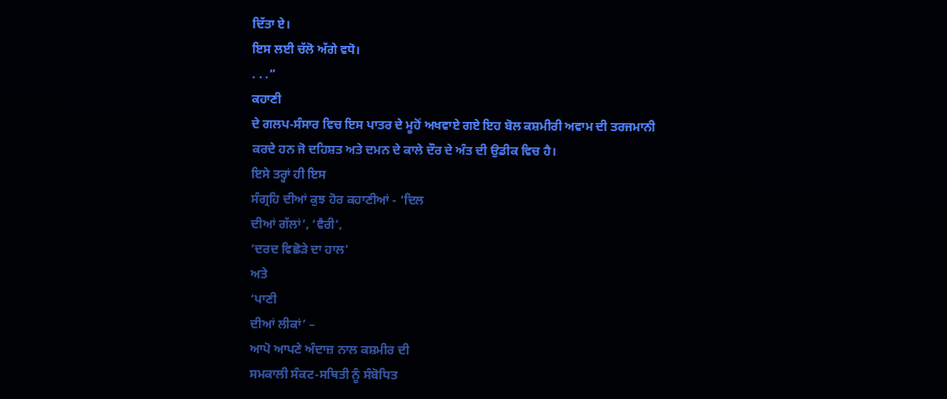ਦਿੱਤਾ ਏ।
ਇਸ ਲਈ ਚੱਲੋ ਅੱਗੇ ਵਧੋ।
. . .”
ਕਹਾਣੀ
ਦੇ ਗਲਪ-ਸੰਸਾਰ ਵਿਚ ਇਸ ਪਾਤਰ ਦੇ ਮੂਹੋਂ ਅਖਵਾਏ ਗਏ ਇਹ ਬੋਲ ਕਸ਼ਮੀਰੀ ਅਵਾਮ ਦੀ ਤਰਜਮਾਨੀ
ਕਰਦੇ ਹਨ ਜੋ ਦਹਿਸ਼ਤ ਅਤੇ ਦਮਨ ਦੇ ਕਾਲੇ ਦੌਰ ਦੇ ਅੰਤ ਦੀ ਉਡੀਕ ਵਿਚ ਹੈ।
ਇਸੇ ਤਰ੍ਹਾਂ ਹੀ ਇਸ
ਸੰਗ੍ਰਹਿ ਦੀਆਂ ਕੁਝ ਹੋਰ ਕਹਾਣੀਆਂ - ‘ਦਿਲ
ਦੀਆਂ ਗੱਲਾਂ’, ‘ਵੈਰੀ’,
‘ਦਰਦ ਵਿਛੋੜੇ ਦਾ ਹਾਲ’
ਅਤੇ
‘ਪਾਣੀ
ਦੀਆਂ ਲੀਕਾਂ’ –
ਆਪੋ ਆਪਣੇ ਅੰਦਾਜ਼ ਨਾਲ ਕਸ਼ਮੀਰ ਦੀ
ਸਮਕਾਲੀ ਸੰਕਟ-ਸਥਿਤੀ ਨੂੰ ਸੰਬੋਧਿਤ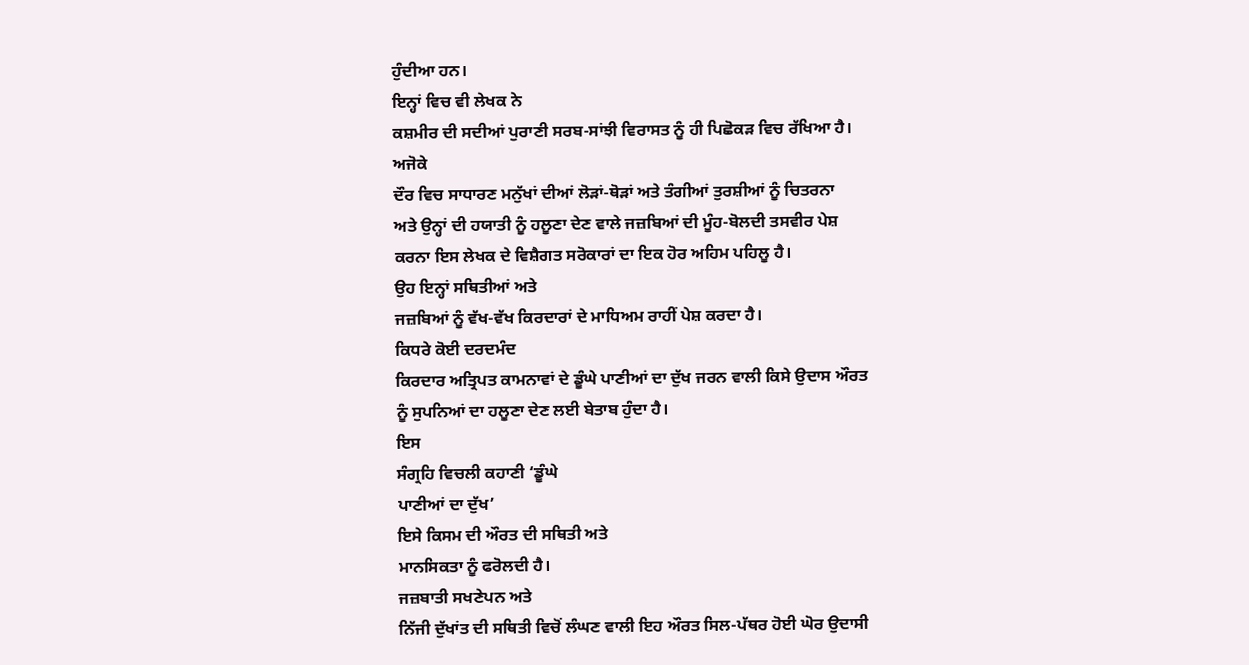ਹੁੰਦੀਆ ਹਨ।
ਇਨ੍ਹਾਂ ਵਿਚ ਵੀ ਲੇਖਕ ਨੇ
ਕਸ਼ਮੀਰ ਦੀ ਸਦੀਆਂ ਪੁਰਾਣੀ ਸਰਬ-ਸਾਂਝੀ ਵਿਰਾਸਤ ਨੂੰ ਹੀ ਪਿਛੋਕੜ ਵਿਚ ਰੱਖਿਆ ਹੈ।
ਅਜੋਕੇ
ਦੌਰ ਵਿਚ ਸਾਧਾਰਣ ਮਨੁੱਖਾਂ ਦੀਆਂ ਲੋੜਾਂ-ਥੋੜਾਂ ਅਤੇ ਤੰਗੀਆਂ ਤੁਰਸ਼ੀਆਂ ਨੂੰ ਚਿਤਰਨਾ
ਅਤੇ ਉਨ੍ਹਾਂ ਦੀ ਹਯਾਤੀ ਨੂੰ ਹਲੂਣਾ ਦੇਣ ਵਾਲੇ ਜਜ਼ਬਿਆਂ ਦੀ ਮੂੰਹ-ਬੋਲਦੀ ਤਸਵੀਰ ਪੇਸ਼
ਕਰਨਾ ਇਸ ਲੇਖਕ ਦੇ ਵਿਸ਼ੈਗਤ ਸਰੋਕਾਰਾਂ ਦਾ ਇਕ ਹੋਰ ਅਹਿਮ ਪਹਿਲੂ ਹੈ।
ਉਹ ਇਨ੍ਹਾਂ ਸਥਿਤੀਆਂ ਅਤੇ
ਜਜ਼ਬਿਆਂ ਨੂੰ ਵੱਖ-ਵੱਖ ਕਿਰਦਾਰਾਂ ਦੇ ਮਾਧਿਅਮ ਰਾਹੀਂ ਪੇਸ਼ ਕਰਦਾ ਹੈ।
ਕਿਧਰੇ ਕੋਈ ਦਰਦਮੰਦ
ਕਿਰਦਾਰ ਅਤ੍ਰਿਪਤ ਕਾਮਨਾਵਾਂ ਦੇ ਡੂੰਘੇ ਪਾਣੀਆਂ ਦਾ ਦੁੱਖ ਜਰਨ ਵਾਲੀ ਕਿਸੇ ਉਦਾਸ ਔਰਤ
ਨੂੰ ਸੁਪਨਿਆਂ ਦਾ ਹਲੂਣਾ ਦੇਣ ਲਈ ਬੇਤਾਬ ਹੁੰਦਾ ਹੈ।
ਇਸ
ਸੰਗ੍ਰਹਿ ਵਿਚਲੀ ਕਹਾਣੀ ‘ਡੂੰਘੇ
ਪਾਣੀਆਂ ਦਾ ਦੁੱਖ’
ਇਸੇ ਕਿਸਮ ਦੀ ਔਰਤ ਦੀ ਸਥਿਤੀ ਅਤੇ
ਮਾਨਸਿਕਤਾ ਨੂੰ ਫਰੋਲਦੀ ਹੈ।
ਜਜ਼ਬਾਤੀ ਸਖਣੇਪਨ ਅਤੇ
ਨਿੱਜੀ ਦੁੱਖਾਂਤ ਦੀ ਸਥਿਤੀ ਵਿਚੋਂ ਲੰਘਣ ਵਾਲੀ ਇਹ ਔਰਤ ਸਿਲ-ਪੱਥਰ ਹੋਈ ਘੋਰ ਉਦਾਸੀ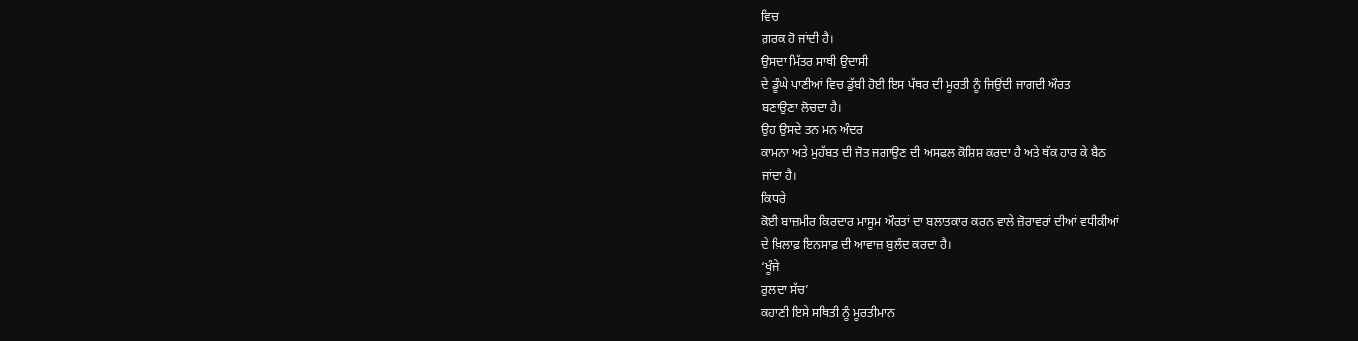ਵਿਚ
ਗ਼ਰਕ ਹੋ ਜਾਂਦੀ ਹੈ।
ਉਸਦਾ ਮਿੱਤਰ ਸਾਥੀ ਉਦਾਸੀ
ਦੇ ਡੂੰਘੇ ਪਾਣੀਆਂ ਵਿਚ ਡੁੱਬੀ ਹੋਈ ਇਸ ਪੱਥਰ ਦੀ ਮੂਰਤੀ ਨੂੰ ਜਿਉਂਦੀ ਜਾਗਦੀ ਔਰਤ
ਬਣਾਉਣਾ ਲੋਚਦਾ ਹੈ।
ਉਹ ਉਸਦੇ ਤਨ ਮਨ ਅੰਦਰ
ਕਾਮਨਾ ਅਤੇ ਮੁਹੱਬਤ ਦੀ ਜੋਤ ਜਗਾਉਣ ਦੀ ਅਸਫਲ ਕੋਸ਼ਿਸ਼ ਕਰਦਾ ਹੈ ਅਤੇ ਥੱਕ ਹਾਰ ਕੇ ਬੈਠ
ਜਾਂਦਾ ਹੈ।
ਕਿਧਰੇ
ਕੋਈ ਬਾਜ਼ਮੀਰ ਕਿਰਦਾਰ ਮਾਸੂਮ ਔਰਤਾਂ ਦਾ ਬਲਾਤਕਾਰ ਕਰਨ ਵਾਲੇ ਜ਼ੋਰਾਵਰਾਂ ਦੀਆਂ ਵਧੀਕੀਆਂ
ਦੇ ਖ਼ਿਲਾਫ਼ ਇਨਸਾਫ਼ ਦੀ ਆਵਾਜ਼ ਬੁਲੰਦ ਕਰਦਾ ਹੈ।
‘ਖੂੰਜੇ
ਰੁਲਦਾ ਸੱਚ’
ਕਹਾਣੀ ਇਸੇ ਸਥਿਤੀ ਨੂੰ ਮੂਰਤੀਮਾਨ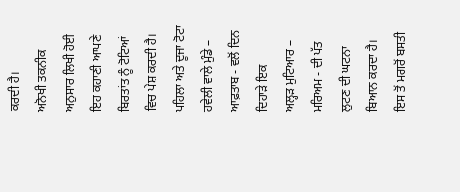ਕਰਦੀ ਹੈ।
ਅਨੋਖੀ ਤਕਨੀਕ ਅਨੁਸਾਰ ਲਿਖੀ ਹੋਈ
ਇਹ ਕਹਾਣੀ ਆਪਣੇ ਬਿਰਤਾਂਤ ਨੂੰ ਟੋਟਿਆਂ ਵਿਚ ਪੇਸ਼ ਕਰਦੀ ਹੈ।
ਪਹਿਲਾ ਅਤੇ ਦੂਜਾ ਟੋਟਾ
ਹਵੇਲੀ ਵਾਲੇ ਮੁੰਡੇ –
ਆਫ਼ਤਾਬ - ਵਲੋਂ ਦਿਨ ਦਿਹਾੜੇ ਇਕ
ਅਲ੍ਹੜ ਮੁਟਿਆਰ –
ਮਰਿਅਮ - ਦੀ ਪੱਤ ਲੁਟਣ ਦੀ ਘਟਨਾ
ਬਿਆਨ ਕਰਦਾ ਹੈ।
ਇਸ ਤੋਂ ਮਗਰੋਂ ਬਸਤੀ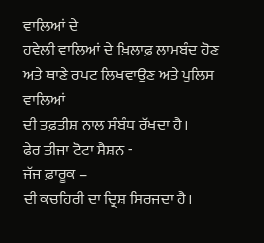ਵਾਲਿਆਂ ਦੇ
ਹਵੇਲੀ ਵਾਲਿਆਂ ਦੇ ਖ਼ਿਲਾਫ਼ ਲਾਮਬੰਦ ਹੋਣ ਅਤੇ ਥਾਣੇ ਰਪਟ ਲਿਖਵਾਉਣ ਅਤੇ ਪੁਲਿਸ ਵਾਲਿਆਂ
ਦੀ ਤਫ਼ਤੀਸ਼ ਨਾਲ ਸੰਬੰਧ ਰੱਖਦਾ ਹੈ।
ਫੇਰ ਤੀਜਾ ਟੋਟਾ ਸੈਸ਼ਨ -
ਜੱਜ ਫ਼ਾਰੂਕ –
ਦੀ ਕਚਹਿਰੀ ਦਾ ਦ੍ਰਿਸ਼ ਸਿਰਜਦਾ ਹੈ।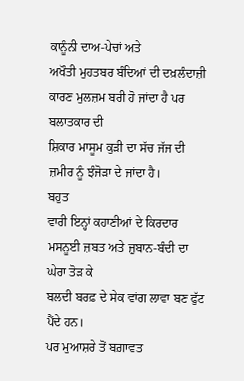ਕਾਨੂੰਨੀ ਦਾਅ-ਪੇਚਾਂ ਅਤੇ
ਅਖੌਤੀ ਮੁਹਤਬਰ ਬੰਦਿਆਂ ਦੀ ਦਖ਼ਲੰਦਾਜ਼ੀ ਕਾਰਣ ਮੁਲਜ਼ਮ ਬਰੀ ਹੋ ਜਾਂਦਾ ਹੈ ਪਰ ਬਲਾਤਕਾਰ ਦੀ
ਸ਼ਿਕਾਰ ਮਾਸੂਮ ਕੁੜੀ ਦਾ ਸੱਚ ਜੱਜ ਦੀ ਜ਼ਮੀਰ ਨੂੰ ਝੰਜੋੜਾ ਦੇ ਜਾਂਦਾ ਹੈ।
ਬਹੁਤ
ਵਾਰੀ ਇਨ੍ਹਾਂ ਕਹਾਣੀਆਂ ਦੇ ਕਿਰਦਾਰ ਮਸਨੂਈ ਜ਼ਬਤ ਅਤੇ ਜ਼ੁਬਾਨ-ਬੰਦੀ ਦਾ ਘੇਰਾ ਤੋੜ ਕੇ
ਬਲਦੀ ਬਰਫ਼ ਦੇ ਸੇਕ ਵਾਂਗ ਲਾਵਾ ਬਣ ਫੁੱਟ ਪੈਂਦੇ ਹਨ।
ਪਰ ਮੁਆਸ਼ਰੇ ਤੋਂ ਬਗ਼ਾਵਤ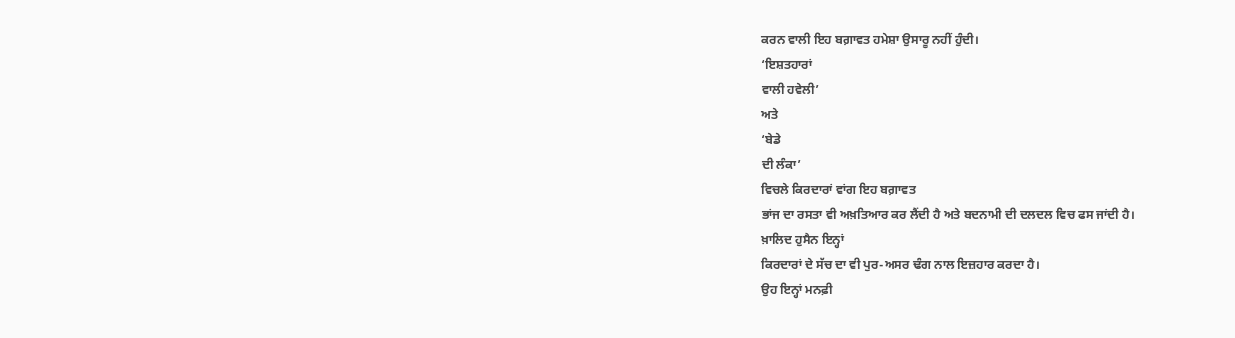ਕਰਨ ਵਾਲੀ ਇਹ ਬਗ਼ਾਵਤ ਹਮੇਸ਼ਾ ਉਸਾਰੂ ਨਹੀਂ ਹੁੰਦੀ।
‘ਇਸ਼ਤਹਾਰਾਂ
ਵਾਲੀ ਹਵੇਲੀ’
ਅਤੇ
‘ਬੇਡੇ
ਦੀ ਲੰਕਾ’
ਵਿਚਲੇ ਕਿਰਦਾਰਾਂ ਵਾਂਗ ਇਹ ਬਗ਼ਾਵਤ
ਭਾਂਜ ਦਾ ਰਸਤਾ ਵੀ ਅਖ਼ਤਿਆਰ ਕਰ ਲੈਂਦੀ ਹੈ ਅਤੇ ਬਦਨਾਮੀ ਦੀ ਦਲਦਲ ਵਿਚ ਫਸ ਜਾਂਦੀ ਹੈ।
ਖ਼ਾਲਿਦ ਹੁਸੈਨ ਇਨ੍ਹਾਂ
ਕਿਰਦਾਰਾਂ ਦੇ ਸੱਚ ਦਾ ਵੀ ਪੁਰ-ਅਸਰ ਢੰਗ ਨਾਲ ਇਜ਼ਹਾਰ ਕਰਦਾ ਹੈ।
ਉਹ ਇਨ੍ਹਾਂ ਮਨਫ਼ੀ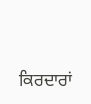ਕਿਰਦਾਰਾਂ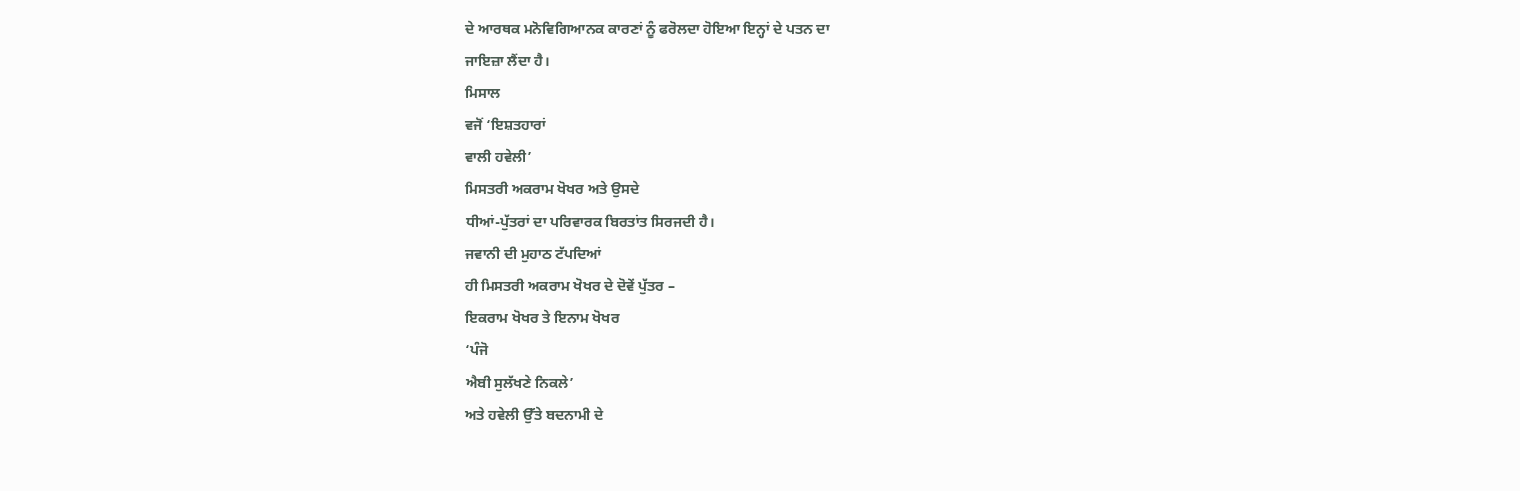ਦੇ ਆਰਥਕ ਮਨੋਵਿਗਿਆਨਕ ਕਾਰਣਾਂ ਨੂੰ ਫਰੋਲਦਾ ਹੋਇਆ ਇਨ੍ਹਾਂ ਦੇ ਪਤਨ ਦਾ
ਜਾਇਜ਼ਾ ਲੈਂਦਾ ਹੈ।
ਮਿਸਾਲ
ਵਜੋਂ ‘ਇਸ਼ਤਹਾਰਾਂ
ਵਾਲੀ ਹਵੇਲੀ’
ਮਿਸਤਰੀ ਅਕਰਾਮ ਖੋਖਰ ਅਤੇ ਉਸਦੇ
ਧੀਆਂ-ਪੁੱਤਰਾਂ ਦਾ ਪਰਿਵਾਰਕ ਬਿਰਤਾਂਤ ਸਿਰਜਦੀ ਹੈ।
ਜਵਾਨੀ ਦੀ ਮੁਹਾਠ ਟੱਪਦਿਆਂ
ਹੀ ਮਿਸਤਰੀ ਅਕਰਾਮ ਖੋਖਰ ਦੇ ਦੋਵੇਂ ਪੁੱਤਰ –
ਇਕਰਾਮ ਖੋਖਰ ਤੇ ਇਨਾਮ ਖੋਖਰ
‘ਪੰਜੋ
ਐਬੀ ਸੁਲੱਖਣੇ ਨਿਕਲੇ’
ਅਤੇ ਹਵੇਲੀ ਉੱਤੇ ਬਦਨਾਮੀ ਦੇ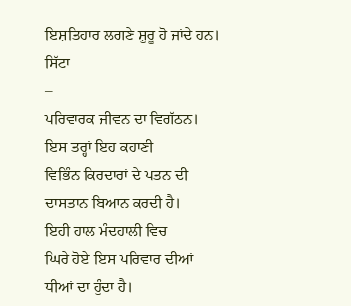ਇਸ਼ਤਿਹਾਰ ਲਗਣੇ ਸ਼ੁਰੂ ਹੋ ਜਾਂਦੇ ਹਨ।
ਸਿੱਟਾ
–
ਪਰਿਵਾਰਕ ਜੀਵਨ ਦਾ ਵਿਗੱਠਨ।
ਇਸ ਤਰ੍ਹਾਂ ਇਹ ਕਹਾਣੀ
ਵਿਭਿੰਨ ਕਿਰਦਾਰਾਂ ਦੇ ਪਤਨ ਦੀ ਦਾਸਤਾਨ ਬਿਆਨ ਕਰਦੀ ਹੈ।
ਇਹੀ ਹਾਲ ਮੰਦਹਾਲੀ ਵਿਚ
ਘਿਰੇ ਹੋਏ ਇਸ ਪਰਿਵਾਰ ਦੀਆਂ ਧੀਆਂ ਦਾ ਹੁੰਦਾ ਹੈ।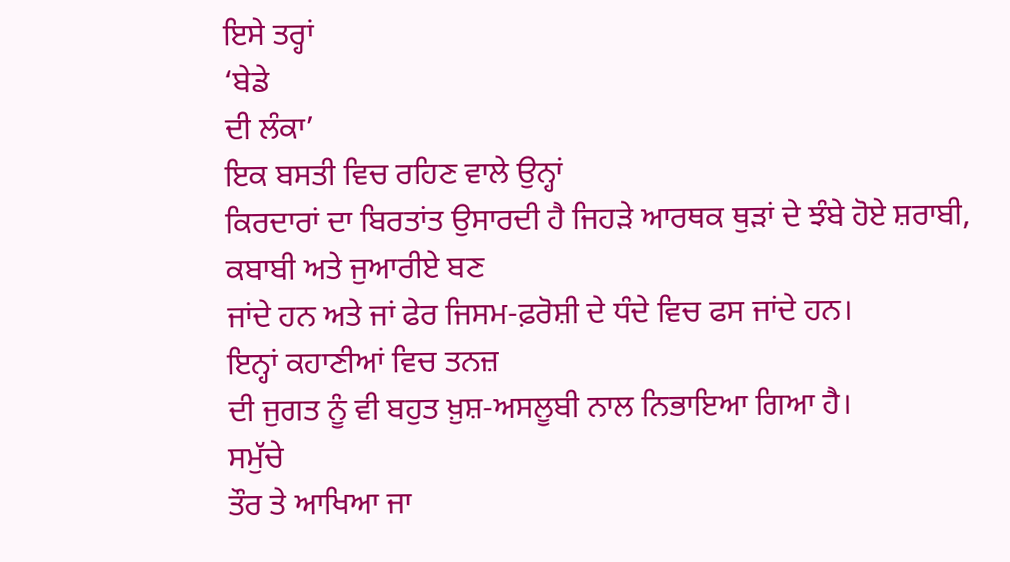ਇਸੇ ਤਰ੍ਹਾਂ
‘ਬੇਡੇ
ਦੀ ਲੰਕਾ’
ਇਕ ਬਸਤੀ ਵਿਚ ਰਹਿਣ ਵਾਲੇ ਉਨ੍ਹਾਂ
ਕਿਰਦਾਰਾਂ ਦਾ ਬਿਰਤਾਂਤ ਉਸਾਰਦੀ ਹੈ ਜਿਹੜੇ ਆਰਥਕ ਥੁੜਾਂ ਦੇ ਝੰਬੇ ਹੋਏ ਸ਼ਰਾਬੀ,
ਕਬਾਬੀ ਅਤੇ ਜੁਆਰੀਏ ਬਣ
ਜਾਂਦੇ ਹਨ ਅਤੇ ਜਾਂ ਫੇਰ ਜਿਸਮ-ਫ਼ਰੋਸ਼ੀ ਦੇ ਧੰਦੇ ਵਿਚ ਫਸ ਜਾਂਦੇ ਹਨ।
ਇਨ੍ਹਾਂ ਕਹਾਣੀਆਂ ਵਿਚ ਤਨਜ਼
ਦੀ ਜੁਗਤ ਨੂੰ ਵੀ ਬਹੁਤ ਖ਼ੁਸ਼-ਅਸਲੂਬੀ ਨਾਲ ਨਿਭਾਇਆ ਗਿਆ ਹੈ।
ਸਮੁੱਚੇ
ਤੌਰ ਤੇ ਆਖਿਆ ਜਾ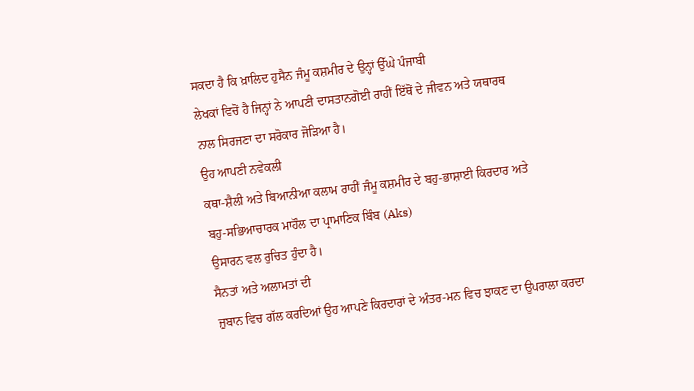ਸਕਦਾ ਹੈ ਕਿ ਖ਼ਾਲਿਦ ਹੁਸੈਨ ਜੰਮੂ ਕਸ਼ਮੀਰ ਦੇ ਉਨ੍ਹਾਂ ਉੱਘੇ ਪੰਜਾਬੀ
ਲੇਖਕਾਂ ਵਿਚੋਂ ਹੈ ਜਿਨ੍ਹਾਂ ਨੇ ਆਪਣੀ ਦਾਸਤਾਨਗੋਈ ਰਾਹੀਂ ਇੱਥੋਂ ਦੇ ਜੀਵਨ ਅਤੇ ਯਥਾਰਥ
ਨਾਲ ਸਿਰਜਣਾ ਦਾ ਸਰੋਕਾਰ ਜੋੜਿਆ ਹੈ।
ਉਹ ਆਪਣੀ ਨਵੇਕਲੀ
ਕਥਾ-ਸ਼ੈਲੀ ਅਤੇ ਬਿਆਨੀਆ ਕਲਾਮ ਰਾਹੀਂ ਜੰਮੂ ਕਸ਼ਮੀਰ ਦੇ ਬਹੁ-ਭਾਸ਼ਾਈ ਕਿਰਦਾਰ ਅਤੇ
ਬਹੁ-ਸਭਿਆਚਾਰਕ ਮਾਹੌਲ ਦਾ ਪ੍ਰਾਮਾਣਿਕ ਬਿੰਬ (Aks)
ਉਸਾਰਨ ਵਲ ਰੁਚਿਤ ਹੁੰਦਾ ਹੈ।
ਸੈਨਤਾਂ ਅਤੇ ਅਲਾਮਤਾਂ ਦੀ
ਜ਼ੁਬਾਨ ਵਿਚ ਗੱਲ ਕਰਦਿਆਂ ਉਹ ਆਪਣੇ ਕਿਰਦਾਰਾਂ ਦੇ ਅੰਤਰ-ਮਨ ਵਿਚ ਝਾਕਣ ਦਾ ਉਪਰਾਲਾ ਕਰਦਾ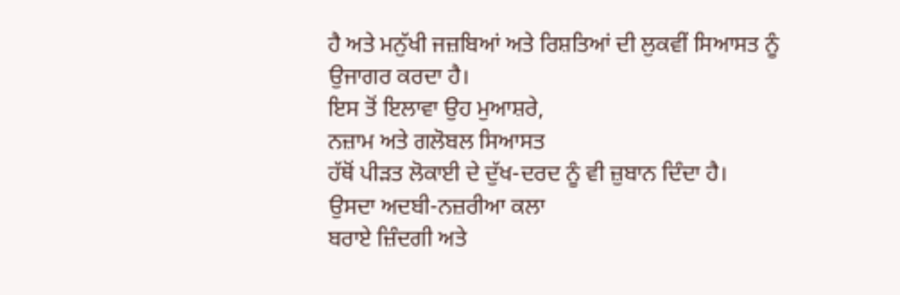ਹੈ ਅਤੇ ਮਨੁੱਖੀ ਜਜ਼ਬਿਆਂ ਅਤੇ ਰਿਸ਼ਤਿਆਂ ਦੀ ਲੁਕਵੀਂ ਸਿਆਸਤ ਨੂੰ ਉਜਾਗਰ ਕਰਦਾ ਹੈ।
ਇਸ ਤੋਂ ਇਲਾਵਾ ਉਹ ਮੁਆਸ਼ਰੇ,
ਨਜ਼ਾਮ ਅਤੇ ਗਲੋਬਲ ਸਿਆਸਤ
ਹੱਥੋਂ ਪੀੜਤ ਲੋਕਾਈ ਦੇ ਦੁੱਖ-ਦਰਦ ਨੂੰ ਵੀ ਜ਼ੁਬਾਨ ਦਿੰਦਾ ਹੈ।
ਉਸਦਾ ਅਦਬੀ-ਨਜ਼ਰੀਆ ਕਲਾ
ਬਰਾਏ ਜ਼ਿੰਦਗੀ ਅਤੇ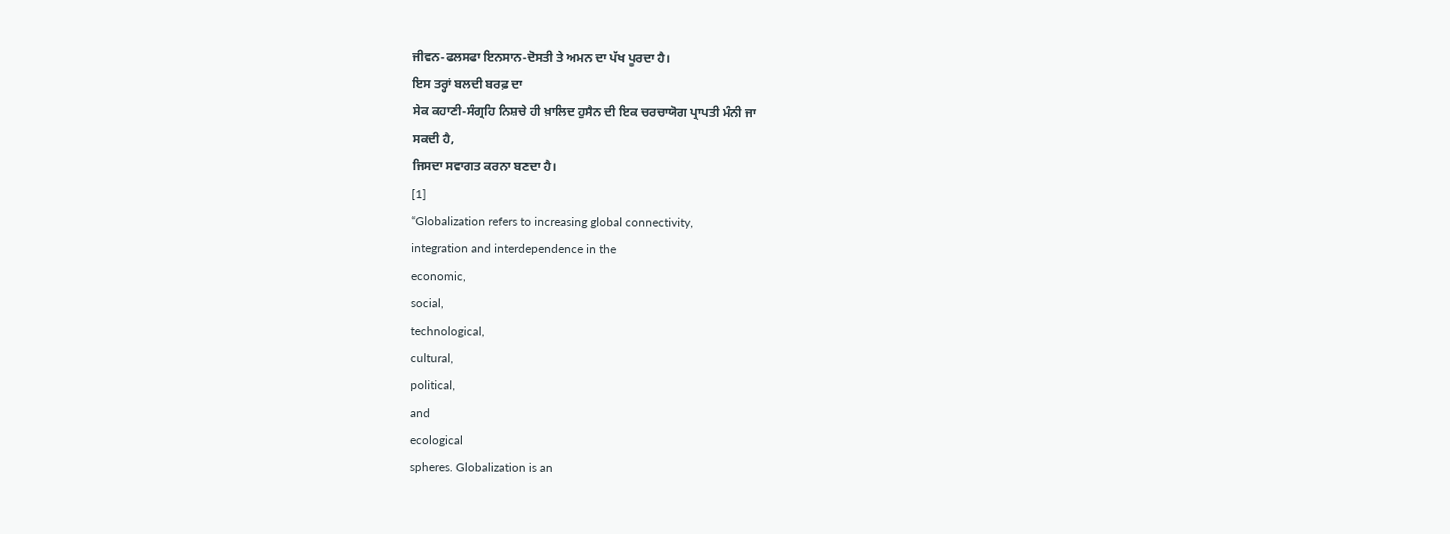ਜੀਵਨ-ਫਲਸਫਾ ਇਨਸਾਨ-ਦੋਸਤੀ ਤੇ ਅਮਨ ਦਾ ਪੱਖ ਪੂਰਦਾ ਹੈ।
ਇਸ ਤਰ੍ਹਾਂ ਬਲਦੀ ਬਰਫ਼ ਦਾ
ਸੇਕ ਕਹਾਣੀ-ਸੰਗ੍ਰਹਿ ਨਿਸ਼ਚੇ ਹੀ ਖ਼ਾਲਿਦ ਹੁਸੈਨ ਦੀ ਇਕ ਚਰਚਾਯੋਗ ਪ੍ਰਾਪਤੀ ਮੰਨੀ ਜਾ
ਸਕਦੀ ਹੈ,
ਜਿਸਦਾ ਸਵਾਗਤ ਕਰਨਾ ਬਣਦਾ ਹੈ।
[1]
“Globalization refers to increasing global connectivity,
integration and interdependence in the
economic,
social,
technological,
cultural,
political,
and
ecological
spheres. Globalization is an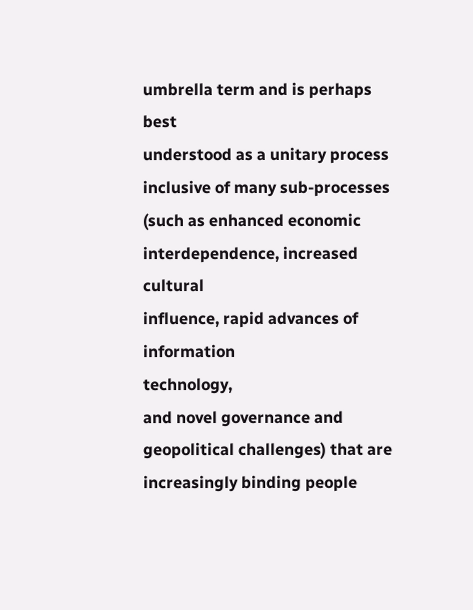umbrella term and is perhaps best
understood as a unitary process inclusive of many sub-processes
(such as enhanced economic interdependence, increased cultural
influence, rapid advances of
information
technology,
and novel governance and geopolitical challenges) that are
increasingly binding people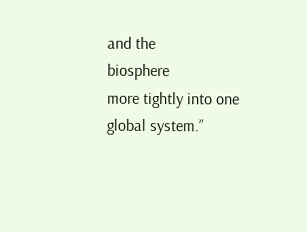and the
biosphere
more tightly into one global system.”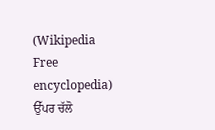(Wikipedia
Free encyclopedia)
ਉੱਪਰ ਚੱਲੋ